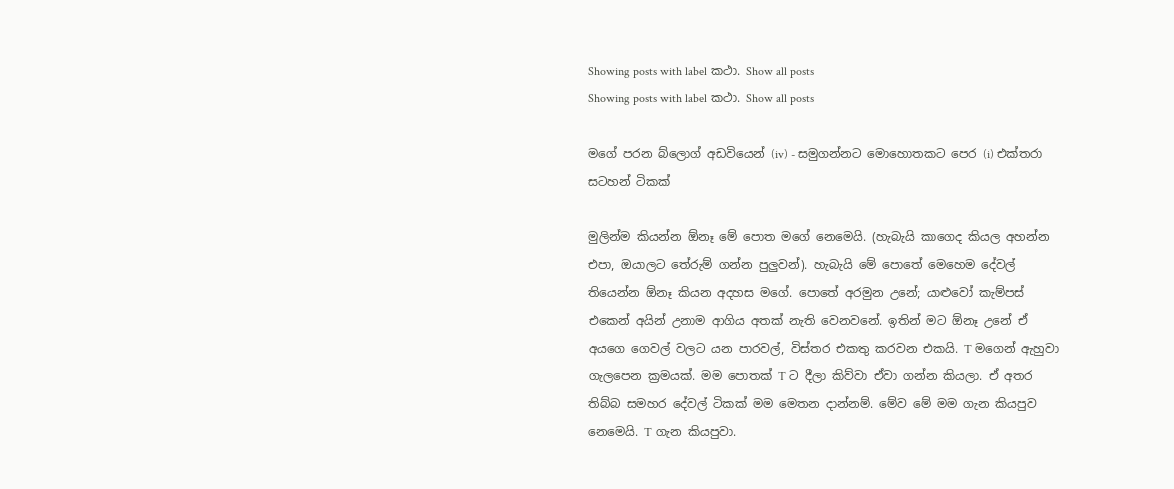Showing posts with label කථා. Show all posts
Showing posts with label කථා. Show all posts

මගේ පරන බ්ලොග් අඩවියෙන් (iv) - සමුගන්නට මොහොතකට පෙර (i) එක්තරා සටහන් ටිකක්

මුලින්ම කියන්න ඕනෑ මේ පොත මගේ නෙමෙයි. (හැබැයි කාගෙද කියල අහන්න එපා, ඔයාලට තේරුම් ගන්න පුලුවන්). හැබැයි මේ පොතේ මෙහෙම දේවල් තියෙන්න ඕනෑ කියන අදහස මගේ. පොතේ අරමුන උනේ; යාළුවෝ කැම්පස් එකෙන් අයින් උනාම ආගිය අතක් නැති වෙනවනේ. ඉතින් මට ඕනෑ උනේ ඒ අයගෙ ගෙවල් වලට යන පාරවල්, විස්තර එකතු කරවන එකයි. T මගෙන් ඇහුවා ගැලපෙන ක්‍රමයක්. මම පොතක් T ට දීලා කිව්වා ඒවා ගන්න කියලා. ඒ අතර තිබ්බ සමහර දේවල් ටිකක් මම මෙතන දාන්නම්. මේව මේ මම ගැන කියපුව නෙමෙයි. T ගැන කියපුවා.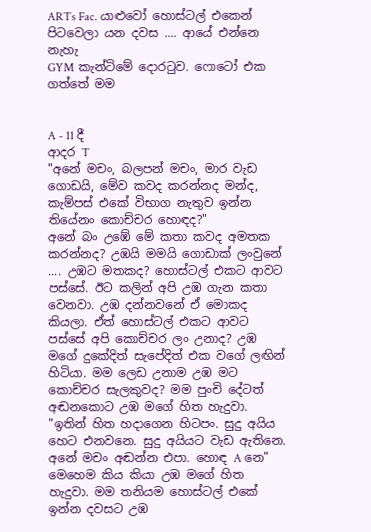ARTs Fac. යාළුවෝ හොස්ටල් එකෙන් පිටවෙලා යන දවස .... ආයේ එන්නෙ නැහැ
GYM කැන්ටිමේ දොරටුව. ෆොටෝ එක ගත්තේ මම


A - 11 දී
ආදර T
"අනේ මචං, බලපන් මචං, මාර වැඩ ගොඩයි, මේව කවද කරන්නද මන්ද, කැම්පස් එකේ විභාග නැතුව ඉන්න තියේනං කොච්චර හොඳද?"
අනේ බං උඹේ මේ කතා කවද අමතක කරන්නද? උඹයි මමයි ගොඩාක් ලංවුනේ .... උඹට මතකද? හොස්ටල් එකට ආවට පස්සේ. ඊට කලින් අපි උඹ ගැන කතා වෙනවා. උඹ දන්නවනේ ඒ මොකද කියලා. ඒත් හොස්ටල් එකට ආවට පස්සේ අපි කොච්චර ලං උනාද? උඹ මගේ දුකේදිත් සැපේදිත් එක වගේ ලඟින් හිටියා. මම ලෙඩ උනාම උඹ මට කොච්චර සැලකුවද? මම පුංචි දේටත් අඬනකොට උඹ මගේ හිත හැදුවා.
"ඉතින් හිත හදාගෙන හිටපං. සුදු අයිය හෙට එනවනෙ. සුදු අයියට වැඩ ඇතිනෙ. අනේ මචං අඬන්න එපා. හොඳ A නෙ"
මෙහෙම කිය කියා උඹ මගේ හිත හැදුවා. මම තනියම හොස්ටල් එකේ ඉන්න දවසට උඹ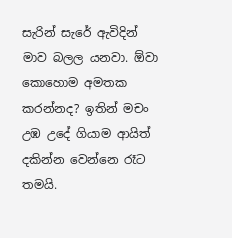සැරින් සැරේ ඇවිදින්     මාව බලල යනවා. ඕවා කොහොම අමතක කරන්නද? ඉතින් මචං උඹ උදේ ගියාම ආයිත් දකින්න වෙන්නෙ රෑට තමයි.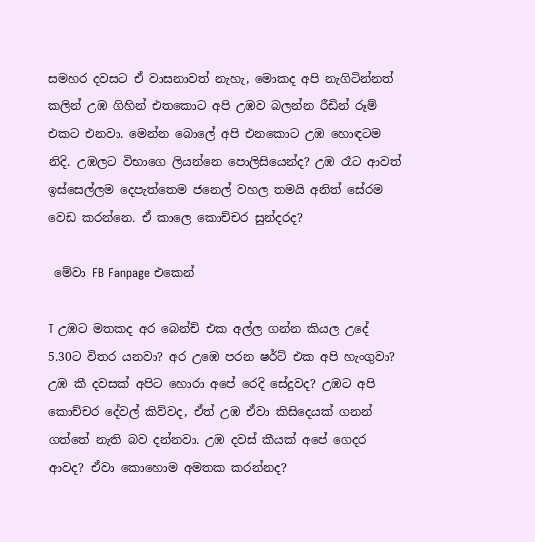සමහර දවසට ඒ වාසනාවත් නැහැ, මොකද අපි නැගිටින්නත් කලින් උඹ ගිහින් එතකොට අපි උඹව බලන්න රීඩින් රූම් එකට එනවා. මෙන්න බොලේ අපි එනකොට උඹ හොඳටම නිදි. උඹලට විභාගෙ ලියන්නෙ පොලිසියෙන්ද? උඹ රෑට ආවත් ඉස්සෙල්ලම දෙපැත්තෙම ජනෙල් වහල තමයි අනිත් සේරම වෙඩ කරන්නෙ. ඒ කාලෙ කොච්චර සුන්දරද?

 මේවා FB Fanpage එකෙන්

T උඹට මතකද අර බෙන්ච් එක අල්ල ගන්න කියල උදේ 5.30ට විතර යනවා? අර උඹෙ පරන ෂර්ට් එක අපි හැංගුවා? උඹ කී දවසක් අපිට හොරා අපේ රෙදි සේදුවද? උඹට අපි කොච්චර දේවල් කිව්වද, ඒත් උඹ ඒවා කිසිදෙයක් ගනන් ගත්තේ නැති බව දන්නවා. උඹ දවස් කීයක් අපේ ගෙදර ආවද? ඒවා කොහොම අමතක කරන්නද?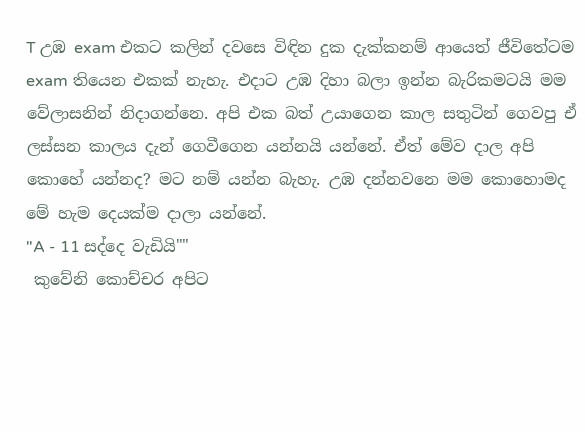T උඹ exam එකට කලින් දවසෙ විඳින දුක දැක්කනම් ආයෙත් ජීවිතේටම exam තියෙන එකක් නැහැ. එදාට උඹ දිහා බලා ඉන්න බැරිකමටයි මම වේලාසනින් නිදාගන්නෙ. අපි එක බත් උයාගෙන කාල සතුටින් ගෙවපු ඒ ලස්සන කාලය දැන් ගෙවීගෙන යන්නයි යන්නේ. ඒත් මේව දාල අපි කොහේ යන්නද? මට නම් යන්න බැහැ. උඹ දන්නවනෙ මම කොහොමද මේ හැම දෙයක්ම දාලා යන්නේ.
"A - 11 සද්දෙ වැඩියි""
 කුවේනි කොච්චර අපිට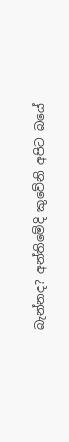බැන්නද? අන්තිමේදි කුවේනි අපිට බයේ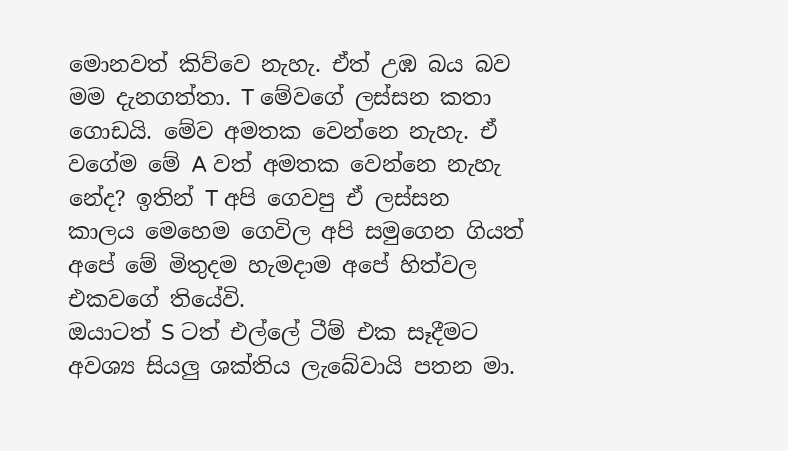මොනවත් කිව්වෙ නැහැ. ඒත් උඹ බය බව මම දැනගත්තා. T මේවගේ ලස්සන කතා ගොඩයි. මේව අමතක වෙන්නෙ නැහැ. ඒ වගේම මේ A වත් අමතක වෙන්නෙ නැහැ නේද? ඉතින් T අපි ගෙවපු ඒ ලස්සන කාලය මෙහෙම ගෙවිල අපි සමුගෙන ගියත් අපේ මේ මිතුදම හැමදාම අපේ හිත්වල එකවගේ තියේවි.
ඔයාටත් S ටත් එල්ලේ ටීම් එක සෑදීමට අවශ්‍ය සියලු ශක්තිය ලැබේවායි පතන මා.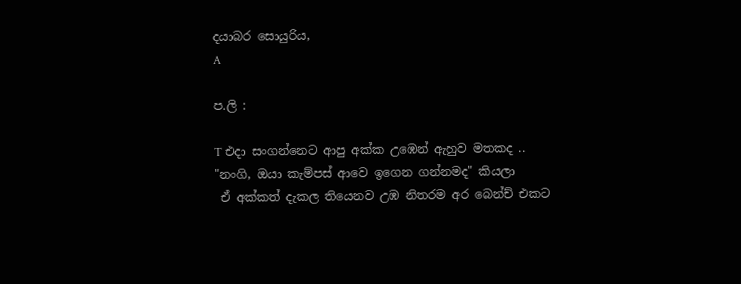දයාබර සොයුරිය,
A

ප.ලි :

T එදා සංගන්නෙට ආපු අක්ක උඹෙන් ඇහුව මතකද ..
"නංගි, ඔයා කැම්පස් ආවෙ ඉගෙන ගන්නමද" කියලා
 ඒ අක්කත් දැකල තියෙනව උඹ නිතරම අර බෙන්ච් එකට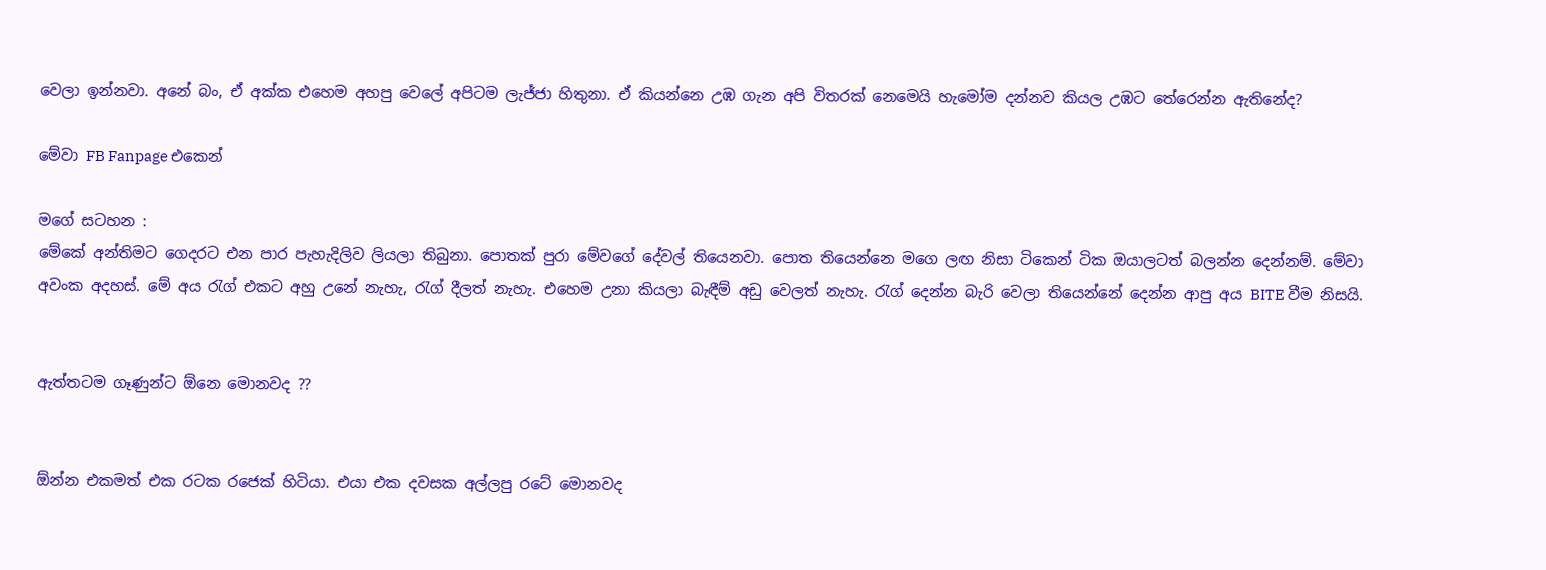වෙලා ඉන්නවා. අනේ බං, ඒ අක්ක එහෙම අහපු වෙලේ අපිටම ලැජ්ජා හිතුනා. ඒ කියන්නෙ උඹ ගැන අපි විතරක් නෙමෙයි හැමෝම දන්නව කියල උඹට තේරෙන්න ඇතිනේද?

මේවා FB Fanpage එකෙන්

මගේ සටහන :
මේකේ අන්තිමට ගෙදරට එන පාර පැහැදිලිව ලියලා තිබුනා. පොතක් පුරා මේවගේ දේවල් තියෙනවා. පොත තියෙන්නෙ මගෙ ලඟ නිසා ටිකෙන් ටික ඔයාලටත් බලන්න දෙන්නම්. මේවා අවංක අදහස්. මේ අය රැග් එකට අහු උනේ නැහැ, රැග් දීලත් නැහැ. එහෙම උනා කියලා බැඳීම් අඩු වෙලත් නැහැ. රැග් දෙන්න බැරි වෙලා තියෙන්නේ දෙන්න ආපු අය BITE වීම නිසයි.


ඇත්තටම ගෑණුන්ට ඕනෙ මොනවද ??


ඕන්න එකමත් එක රටක රජෙක් හිටියා. එයා එක දවසක අල්ලපු රටේ මොනවද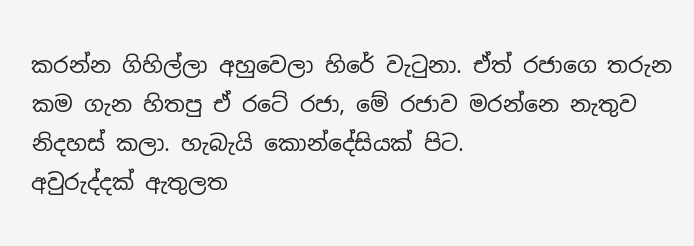කරන්න ගිහිල්ලා අහුවෙලා හිරේ වැටුනා. ඒත් රජාගෙ තරුන කම ගැන හිතපු ඒ රටේ රජා, මේ රජාව මරන්නෙ නැතුව නිදහස් කලා. හැබැයි කොන්දේසියක් පිට.
අවුරුද්දක් ඇතුලත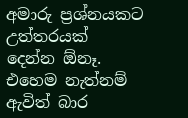අමාරු ප්‍රශ්නයකට උත්තරයක් දෙන්න ඕනෑ. එහෙම නැත්නම් ඇවිත් බාර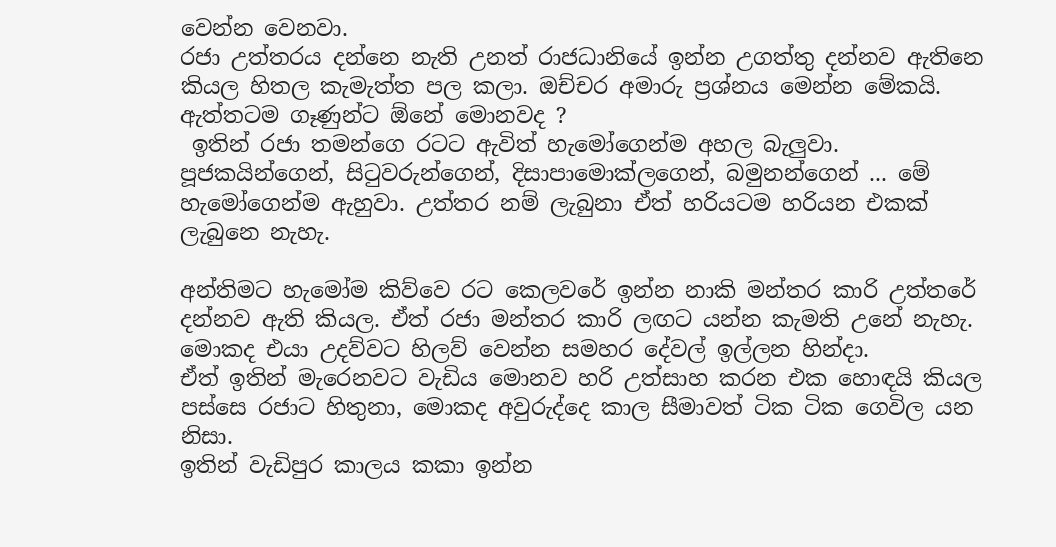වෙන්න වෙනවා.
රජා උත්තරය දන්නෙ නැති උනත් රාජධානියේ ඉන්න උගත්තු දන්නව ඇතිනෙ කියල හිතල කැමැත්ත පල කලා. ඔච්චර අමාරු ප්‍රශ්නය මෙන්න මේකයි.
ඇත්තටම ගෑණුන්ට ඕනේ මොනවද ?
 ඉතින් රජා තමන්ගෙ රටට ඇවිත් හැමෝගෙන්ම අහල බැලුවා. පූජකයින්ගෙන්, සිටුවරුන්ගෙන්, දිසාපාමොක්ලගෙන්, බමුනන්ගෙන් ... මේ හැමෝගෙන්ම ඇහුවා. උත්තර නම් ලැබුනා ඒත් හරියටම හරියන එකක් ලැබුනෙ නැහැ.

අන්තිමට හැමෝම කිව්වෙ රට කෙලවරේ ඉන්න නාකි මන්තර කාරි උත්තරේ දන්නව ඇති කියල. ඒත් රජා මන්තර කාරි ලඟට යන්න කැමති උනේ නැහැ. මොකද එයා උදව්වට හිලව් වෙන්න සමහර දේවල් ඉල්ලන හින්දා.
ඒත් ඉතින් මැරෙනවට වැඩිය මොනව හරි උත්සාහ කරන එක හොඳයි කියල පස්සෙ රජාට හිතුනා, මොකද අවුරුද්දෙ කාල සීමාවත් ටික ටික ගෙවිල යන නිසා.
ඉතින් වැඩිපුර කාලය කකා ඉන්න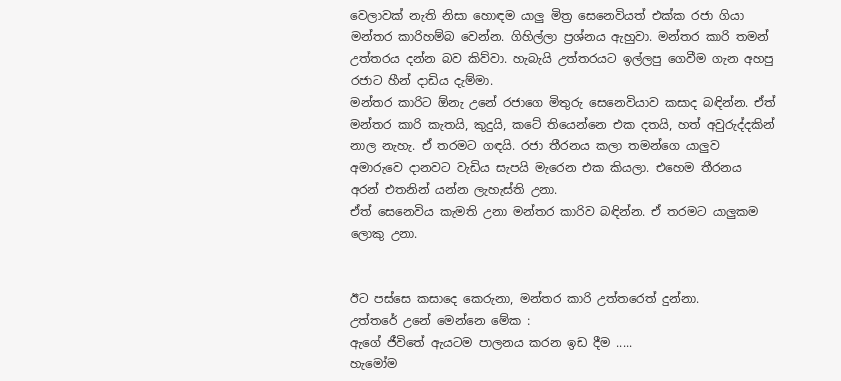වෙලාවක් නැති නිසා හොඳම යාලු මිත්‍ර සෙනෙවියත් එක්ක රජා ගියා මන්තර කාරිහම්බ වෙන්න. ගිහිල්ලා ප්‍රශ්නය ඇහුවා. මන්තර කාරි තමන් උත්තරය දන්න බව කිව්වා. හැබැයි උත්තරයට ඉල්ලපු ගෙවීම ගැන අහපු රජාට හීන් දාඩිය දැම්මා.
මන්තර කාරිට ඕනැ උනේ රජාගෙ මිතුරු සෙනෙවියාව කසාද බඳින්න. ඒත් මන්තර කාරි කැතයි, කුදුයි, කටේ තියෙන්නෙ එක දතයි, හත් අවුරුද්දකින් නාල නැහැ. ඒ තරමට ගඳයි. රජා තීරනය කලා තමන්ගෙ යාලුව අමාරුවෙ දානවට වැඩිය සැපයි මැරෙන එක කියලා. එහෙම තීරනය අරන් එතනින් යන්න ලැහැස්ති උනා.
ඒත් සෙනෙවිය කැමති උනා මන්තර කාරිව බඳින්න. ඒ තරමට යාලුකම ලොකු උනා.


ඊට පස්සෙ කසාදෙ කෙරුනා, මන්තර කාරි උත්තරෙත් දුන්නා.
උත්තරේ උනේ මෙන්නෙ මේක :
ඇගේ ජීවිතේ ඇයටම පාලනය කරන ඉඩ දීම .....
හැමෝම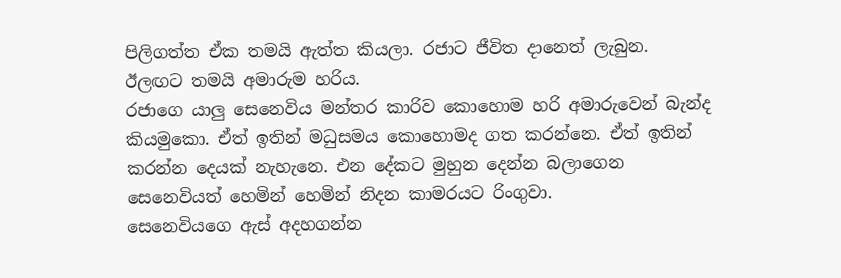පිලිගත්ත ඒක තමයි ඇත්ත කියලා. රජාට ජීවිත දානෙත් ලැබුන.
ඊලඟට තමයි අමාරුම හරිය.
රජාගෙ යාලු සෙනෙවිය මන්තර කාරිව කොහොම හරි අමාරුවෙන් බැන්ද කියමුකො. ඒත් ඉතින් මධුසමය කොහොමද ගත කරන්නෙ. ඒත් ඉතින් කරන්න දෙයක් නැහැනෙ. එන දේකට මුහුන දෙන්න බලාගෙන සෙනෙවියත් හෙමින් හෙමින් නිදන කාමරයට රිංගුවා.
සෙනෙවියගෙ ඇස් අදහගන්න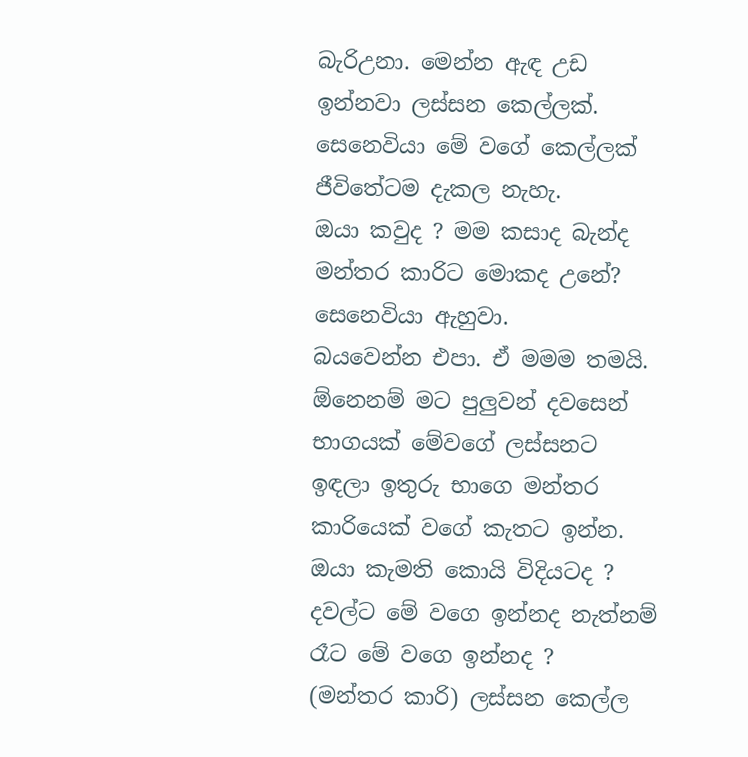බැරිඋනා. මෙන්න ඇඳ උඩ ඉන්නවා ලස්සන කෙල්ලක්. සෙනෙවියා මේ වගේ කෙල්ලක් ජීවිතේටම දැකල නැහැ.
ඔයා කවුද ? මම කසාද බැන්ද මන්තර කාරිට මොකද උනේ?
සෙනෙවියා ඇහුවා.
බයවෙන්න එපා. ඒ මමම තමයි. ඕනෙනම් මට පුලුවන් දවසෙන් භාගයක් මේවගේ ලස්සනට ඉඳලා ඉතුරු භාගෙ මන්තර කාරියෙක් වගේ කැතට ඉන්න. ඔයා කැමති කොයි විදියටද ? දවල්ට මේ වගෙ ඉන්නද නැත්නම් රෑට මේ වගෙ ඉන්නද ?
(මන්තර කාරි) ලස්සන කෙල්ල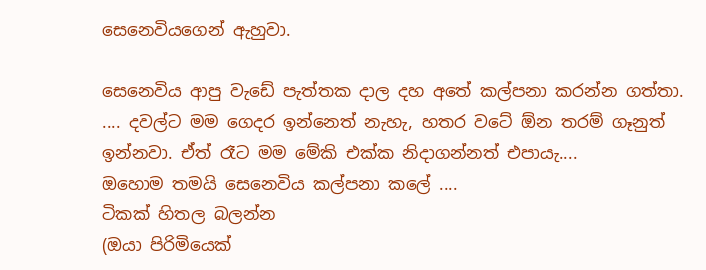සෙනෙවියගෙන් ඇහුවා.

සෙනෙවිය ආපු වැඩේ පැත්තක දාල දහ අතේ කල්පනා කරන්න ගත්තා.
.... දවල්ට මම ගෙදර ඉන්නෙත් නැහැ, හතර වටේ ඕන තරම් ගෑනුත් ඉන්නවා. ඒත් රෑට මම මේකි එක්ක නිදාගන්නත් එපායැ....
ඔහොම තමයි සෙනෙවිය කල්පනා කලේ ....
ටිකක් හිතල බලන්න
(ඔයා පිරිමියෙක්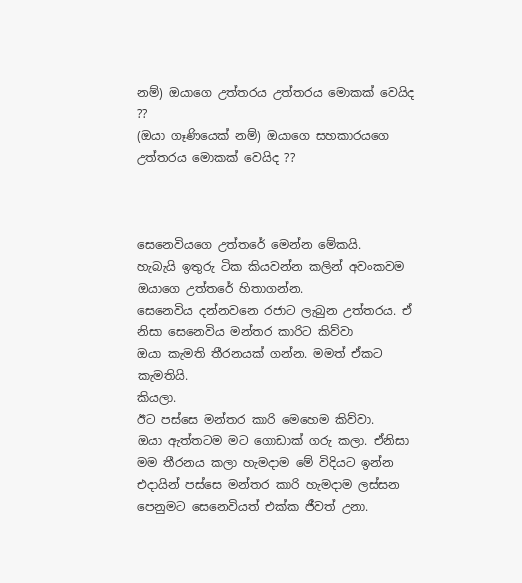නම්) ඔයාගෙ උත්තරය උත්තරය මොකක් වෙයිද ??
(ඔයා ගෑණියෙක් නම්) ඔයාගෙ සහකාරයගෙ උත්තරය මොකක් වෙයිද ??



සෙනෙවියගෙ උත්තරේ මෙන්න මේකයි.
හැබැයි ඉතුරු ටික කියවන්න කලින් අවංකවම ඔයාගෙ උත්තරේ හිතාගන්න.
සෙනෙවිය දන්නවනෙ රජාට ලැබුන උත්තරය. ඒ නිසා සෙනෙවිය මන්තර කාරිට කිව්වා
ඔයා කැමති තීරනයක් ගන්න. මමත් ඒකට කැමතියි.
කියලා.
ඊට පස්සෙ මන්තර කාරි මෙහෙම කිව්වා.
ඔයා ඇත්තටම මට ගොඩාක් ගරු කලා. ඒනිසා මම තීරනය කලා හැමදාම මේ විදියට ඉන්න
එදායින් පස්සෙ මන්තර කාරි හැමදාම ලස්සන පෙනුමට සෙනෙවියත් එක්ක ජීවත් උනා.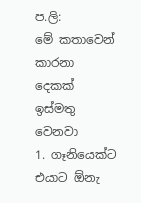ප.ලි:
මේ කතාවෙන් කාරනා දෙකක් ඉස්මතු වෙනවා
1. ගෑනියෙක්ට එයාට ඕනැ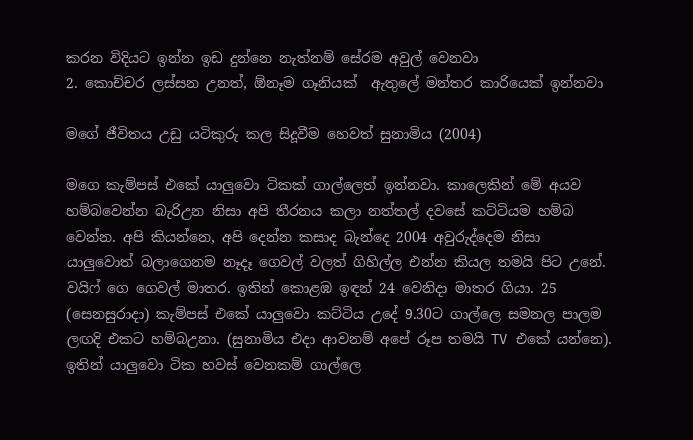කරන විදියට ඉන්න ඉඩ දුන්නෙ නැත්නම් සේරම අවුල් වෙනවා
2. කොච්චර ලස්සන උනත්, ඕනෑම ගෑනියක්  ඇතුලේ මන්තර කාරියෙක් ඉන්නවා

මගේ ජීවිතය උඩු යටිකුරු කල සිදූවීම හෙවත් සුනාමිය (2004)

මගෙ කැම්පස් එකේ යාලුවො ටිකක් ගාල්ලෙත් ඉන්නවා. කාලෙකින් මේ අයව හම්බවෙන්න බැරිඋන නිසා අපි තීරනය කලා නත්තල් දවසේ කට්ටියම හම්බ වෙන්න. අපි කියන්නෙ, අපි දෙන්න කසාද බැන්දෙ 2004 අවුරුද්දෙම නිසා යාලුවොත් බලාගෙනම නෑදෑ ගෙවල් වලත් ගිහිල්ල එන්න කියල තමයි පිට උනේ. වයිෆ් ගෙ ගෙවල් මාතර. ඉතින් කොළඹ ඉඳන් 24 වෙනිදා මාතර ගියා. 25 (සෙනසුරාදා) කැම්පස් එකේ යාලුවො කට්ටිය උදේ 9.30ට ගාල්ලෙ සමනල පාලම ලඟදි එකට හම්බඋනා. (සුනාමිය එදා ආවනම් අපේ රූප තමයි TV එකේ යන්නෙ). ඉතින් යාලුවො ටික හවස් වෙනකම් ගාල්ලෙ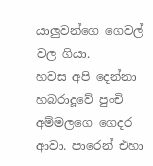යාලුවන්ගෙ ගෙවල් වල ගියා.
හවස අපි දෙන්නා හබරාදූවේ පුංචි අම්මලගෙ ගෙදර ආවා. පාරෙන් එහා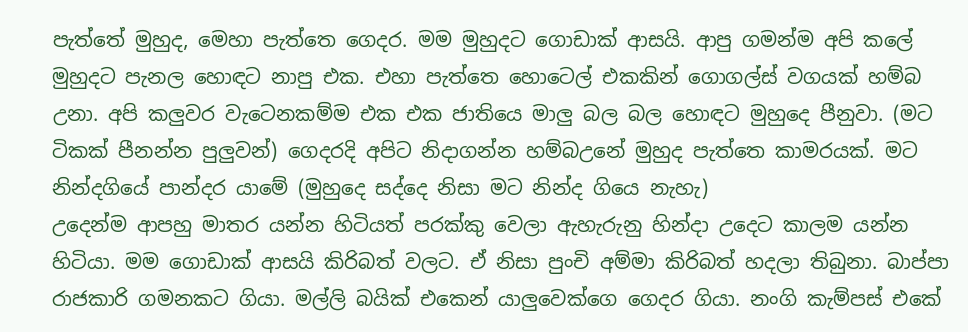පැත්තේ මුහුද, මෙහා පැත්තෙ ගෙදර. මම මුහුදට ගොඩාක් ආසයි. ආපු ගමන්ම අපි කලේ මුහුදට පැනල හොඳට නාපු එක. එහා පැත්තෙ හොටෙල් එකකින් ගොගල්ස් වගයක් හම්බ උනා. අපි කලුවර වැටෙනකම්ම එක එක ජාතියෙ මාලු බල බල හොඳට මුහුදෙ පීනුවා. (මට ටිකක් පීනන්න පුලුවන්) ගෙදරදි අපිට නිදාගන්න හම්බඋනේ මුහුද පැත්තෙ කාමරයක්. මට නින්දගි‍යේ පාන්දර යාමේ (මුහුදෙ සද්දෙ නිසා මට නින්ද ගියෙ නැහැ)
උදෙන්ම ආපහු මාතර යන්න හිටියත් පරක්කු වෙලා ඇහැරුනු හින්දා උදෙට කාලම යන්න හිටියා. මම ගොඩාක් ආසයි කිරිබත් වලට. ඒ නිසා පුංචි අම්මා කිරිබත් හදලා තිබුනා. බාප්පා රාජකාරි ගමනකට ගියා. මල්ලි බයික් එකෙන් යාලුවෙක්ගෙ ගෙදර ගියා. නංගි කැම්පස් එකේ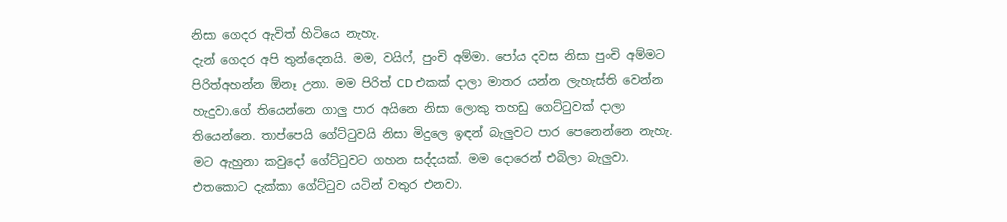නිසා ගෙදර ඇවිත් හිටියෙ නැහැ.
දැන් ගෙදර අපි තුන්දෙනයි. මම, වයිෆ්, පුංචි අම්මා. පෝය දවස නිසා පුංචි අම්මට පිරිත්අහන්න ඕනෑ උනා. මම පිරිත් CD එකක් දාලා මාතර යන්න ලැහැස්ති වෙන්න හැදුවා.ගේ තියෙන්නෙ ගාලු පාර අයිනෙ නිසා ලොකු තහඩු ගෙට්ටුවක් දාලා තියෙන්නෙ. තාප්පෙයි ගේට්ටුවයි නිසා මිදුලෙ ඉඳන් බැලුවට පාර පෙනෙන්නෙ නැහැ. මට ඇහුනා කවුදෝ ගේට්ටුවට ගහන සද්දයක්. මම දොරෙන් එබිලා බැලුවා. එතකොට දැක්කා ගේට්ටුව යටින් වතුර එනවා.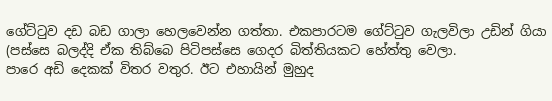ගේට්ටුව දඩ බඩ ගාලා හෙලවෙන්න ගත්තා. එකපාරටම ගේට්ටුව ගැලවිලා උඩින් ගියා (පස්සෙ බලද්දි ඒක තිබ්බෙ පිටිපස්සෙ ගෙදර බිත්තියකට හේත්තු වෙලා.
පාරෙ අඩි දෙකක් විතර වතුර. ඊට එහායින් මුහුද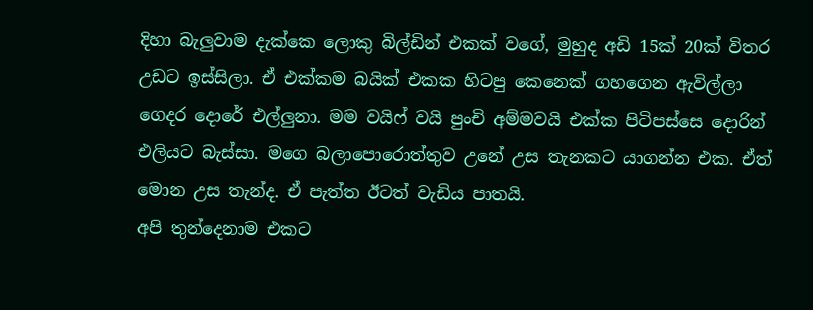දිහා බැලුවාම දැක්කෙ ලොකු බිල්ඩින් එකක් වගේ, මුහුද අඩි 15ක් 20ක් විතර උඩට ඉස්සිලා. ඒ එක්කම බයික් එකක හිටපු කෙනෙක් ගහගෙන ඇවිල්ලා ගෙදර දොරේ එල්ලුනා. මම වයිෆ් වයි පුංචි අම්මවයි එක්ක පිටිපස්සෙ දොරින් එලියට බැස්සා. මගෙ බලාපොරොත්තුව උනේ උස තැනකට යාගන්න එක. ඒත් මොන උස තැන්ද. ඒ පැත්ත ඊටත් වැඩිය පාතයි.
අපි තුන්දෙනාම එකට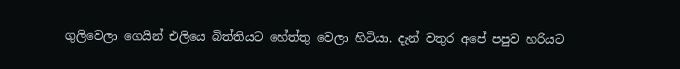ගුලිවෙලා ගෙයින් එලියෙ බිත්තියට හේත්තු වෙලා හිටියා. දැන් වතුර අපේ පපුව හරියට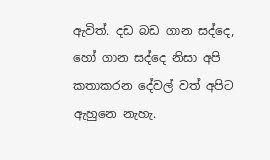ඇවිත්. දඩ බඩ ගාන සද්දෙ, හෝ ගාන සද්දෙ නිසා අපි කතාකරන දේවල් වත් අපිට ඇහුනෙ නැහැ.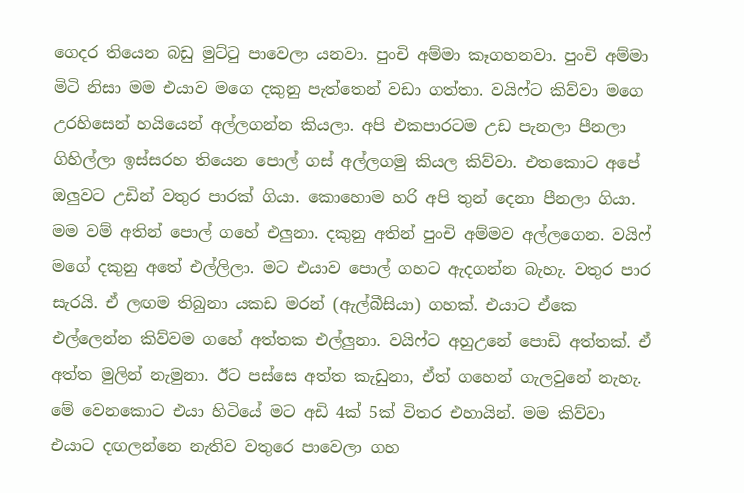ගෙදර තියෙන බඩු මුට්ටු පාවෙලා යනවා. පුංචි අම්මා කෑගහනවා. පුංචි අම්මා මිටි නිසා මම එයාව මගෙ දකුනු පැත්තෙන් වඩා ගත්තා. වයිෆ්ට කිව්වා මගෙ උරහිසෙන් හයියෙන් අල්ලගන්න කියලා. අපි එකපාරටම උඩ පැනලා පීනලා ගිහිල්ලා ඉස්සරහ තියෙන පොල් ගස් අල්ලගමු කියල කිව්වා. එතකොට අපේ ඔලුවට උඩින් වතුර පාරක් ගියා. කොහොම හරි අපි තුන් දෙනා පීනලා ගියා. මම වම් අතින් පොල් ගහේ එලුනා. දකුනු අතින් පුංචි අම්මව අල්ලගෙන. වයිෆ් මගේ දකුනු අතේ එල්ලිලා. මට එයාව පොල් ගහට ඇදගන්න බැහැ. වතුර පාර සැරයි. ඒ ලඟම තිබුනා යකඩ මරන් (ඇල්බීසියා) ගහක්. එයාට ඒකෙ එල්ලෙන්න කිව්වම ගහේ අත්තක එල්ලුනා. වයිෆ්ට අහුඋනේ පොඩි අත්තක්. ඒ අත්ත මුලින් නැමුනා. ඊට පස්සෙ අත්ත කැඩුනා, ඒත් ගහෙන් ගැලවුනේ නැහැ. මේ වෙනකොට එයා හිටියේ මට අඩි 4ක් 5ක් විතර එහායින්. මම කිව්වා එයාට දඟලන්නෙ නැතිව වතුරෙ පාවෙලා ගහ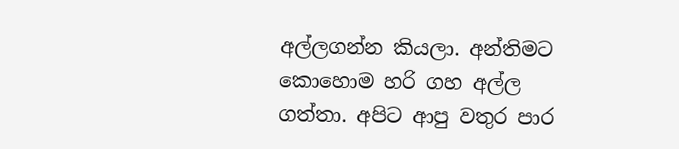අල්ලගන්න කියලා. අන්තිමට කොහොම හරි ගහ අල්ල ගත්තා. අපිට ආපු වතුර පාර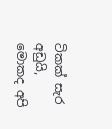ටිකක් සැර අඩුයි, මොකද අපි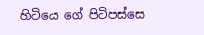හිටියෙ ගේ පිටිපස්සෙ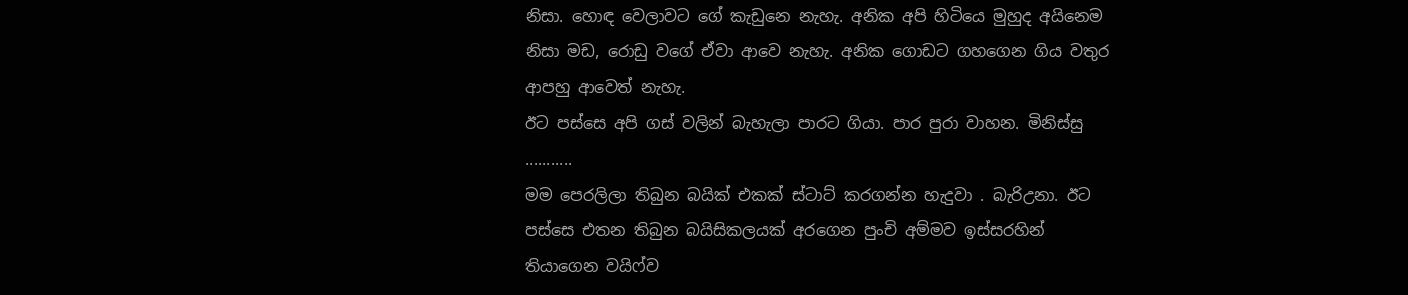නිසා. හොඳ වෙලාවට ගේ කැඩුනෙ නැහැ. අනික අපි හිටියෙ මුහුද අයිනෙම නිසා මඩ, රොඩු වගේ ඒවා ආවෙ නැහැ. අනික ගොඩට ගහගෙන ගිය වතුර ආපහු ආවෙත් නැහැ.
ඊට පස්සෙ අපි ගස් වලින් බැහැලා පාරට ගියා. පාර පුරා වාහන. මිනිස්සු ...........
මම පෙරලිලා තිබුන බයික් එකක් ස්ටාට් කරගන්න හැදුවා . බැරිඋනා. ඊට පස්සෙ එතන තිබුන බයිසිකලයක් අරගෙන පුංචි අම්මව ඉස්සරහින් තියාගෙන වයිෆ්ව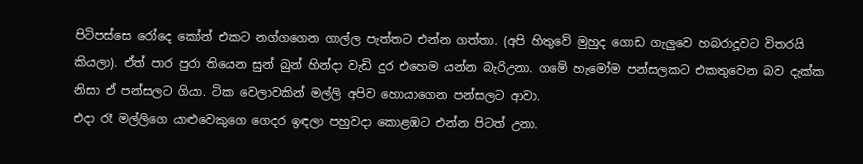පිටිපස්සෙ රෝදෙ කෝන් එකට නග්ගගෙන ගාල්ල පැත්තට එන්න ගත්තා. (අපි හිතුවේ මුහුද ගොඩ ගැලුවෙ හබරාදූවට විතරයි කියලා). ඒත් පාර පුරා තියෙන සුන් බුන් හින්දා වැඩි දුර එහෙම යන්න බැරිඋනා. ගමේ හැමෝම පන්සලකට එකතුවෙන බව දැක්ක නිසා ඒ පන්සලට ගියා. ටික වෙලාවකින් මල්ලි අපිව හොයාගෙන පන්සලට ආවා.
එදා රෑ මල්ලිගෙ යාළුවෙකුගෙ ගෙදර ඉඳලා පහුවදා කොළඹට එන්න පිටත් උනා.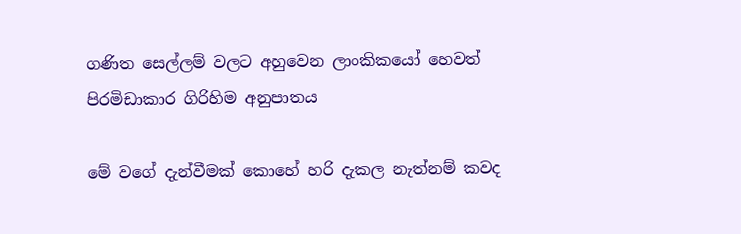ගණිත සෙල්ලම් වලට අහුවෙන ලාංකිකයෝ හෙවත් පිරමිඩාකාර ගිරිහිම අනුපාතය

මේ වගේ දැන්වීමක් කොහේ හරි දැකල නැත්නම් කවද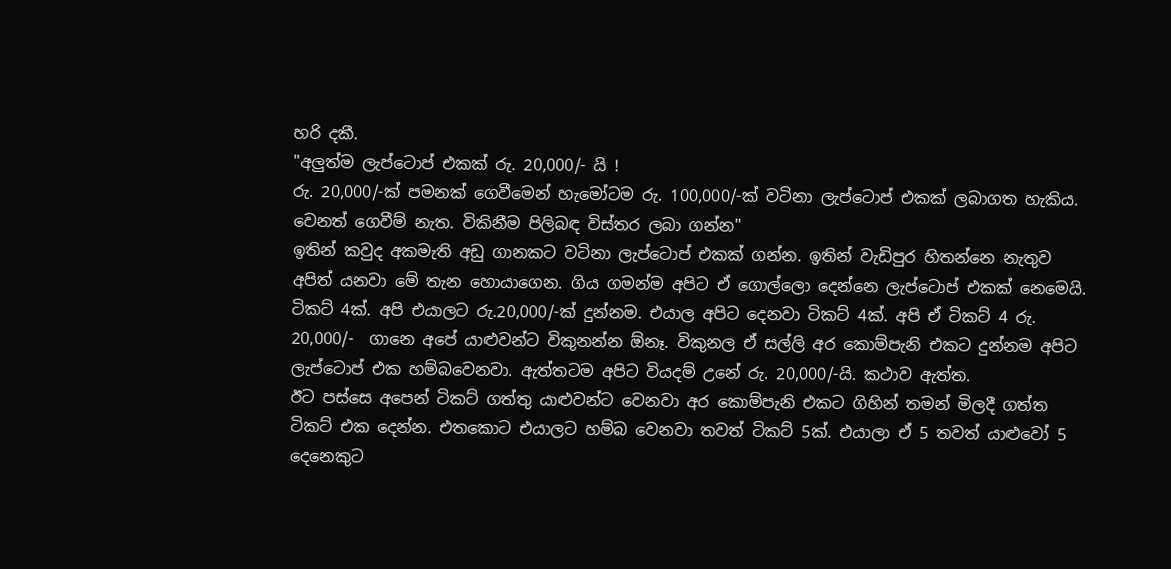හරි දකී.
"අලුත්ම ලැප්ටොප් එකක් රු. 20,000/- යි !
රු. 20,000/-ක් පමනක් ගෙවීමෙන් හැමෝටම රු. 100,000/-ක් වටිනා ලැප්ටොප් එකක් ලබාගත හැකිය. වෙනත් ගෙවීම් නැත. විකිනීම පිලිබඳ විස්තර ලබා ගන්න"
ඉතින් කවුද අකමැති අඩු ගානකට වටිනා ලැප්ටොප් එකක් ගන්න. ඉතින් වැඩිපුර හිතන්නෙ නැතුව අපිත් යනවා මේ තැන හොයාගෙන. ගිය ගමන්ම අපිට ඒ ගොල්ලො දෙන්නෙ ලැප්ටොප් එකක් නෙමෙයි. ටිකට් 4ක්. අපි එයාලට රු.20,000/-ක් දුන්නම. එයාල අපිට දෙනවා ටිකට් 4ක්. අපි ඒ ටිකට් 4 රු. 20,000/-  ගානෙ අපේ යාළුවන්ට විකුනන්න ඕනෑ. විකුනල ඒ සල්ලි අර කොම්පැනි එකට දුන්නම අපිට ලැප්ටොප් එක හම්බවෙනවා. ඇත්තටම අපිට වියදම් උනේ රු. 20,000/-යි. කථාව ඇත්ත.
ඊට පස්සෙ අපෙන් ටිකට් ගත්තු යාළුවන්ට වෙනවා අර කොම්පැනි එකට ගිහින් තමන් මිලදී ගත්ත ටිකට් එක දෙන්න. එතකොට එයාලට හම්බ වෙනවා තවත් ටිකට් 5ක්. එයාලා ඒ 5 තවත් යාළුවෝ 5 දෙනෙකුට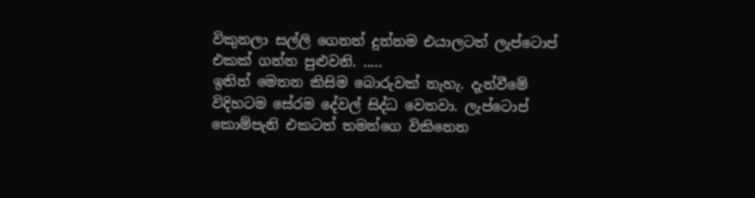විකුනලා සල්ලි ගෙනත් දුන්නම එයාලටත් ලැප්ටොප් එකක් ගන්න පුළුවනි. .....
ඉතින් මෙතන කිසිම බොරුවක් නැහැ. දැන්වීමේ විදිහටම සේරම දේවල් සිද්ධ වෙනවා. ලැප්ටොප් කොම්පැනි එකටත් තමන්ගෙ විකිනෙන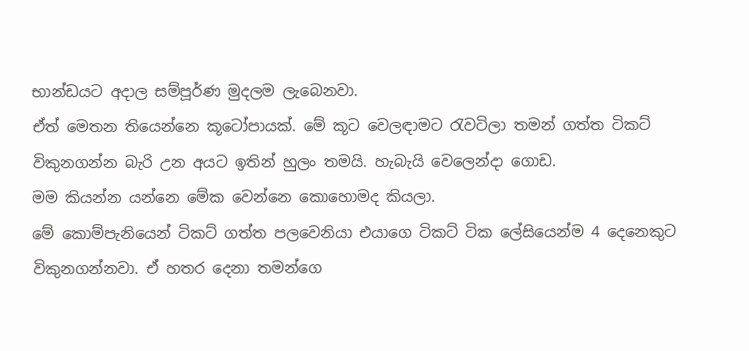භාන්ඩයට අදාල සම්පූර්ණ මුදලම ලැබෙනවා.
ඒත් මෙතන තියෙන්නෙ කූටෝපායක්. මේ කූට වෙලඳාමට රැවටිලා තමන් ගත්ත ටිකට් විකුනගන්න බැරි උන අයට ඉතින් හුලං තමයි. හැබැයි වෙලෙන්දා ගොඩ.
මම කියන්න යන්නෙ මේක වෙන්නෙ කොහොමද කියලා.
මේ කොම්පැනියෙන් ටිකට් ගත්ත පලවෙනියා එයාගෙ ටිකට් ටික ලේසියෙන්ම 4 දෙනෙකුට විකුනගන්නවා. ඒ හතර දෙනා තමන්ගෙ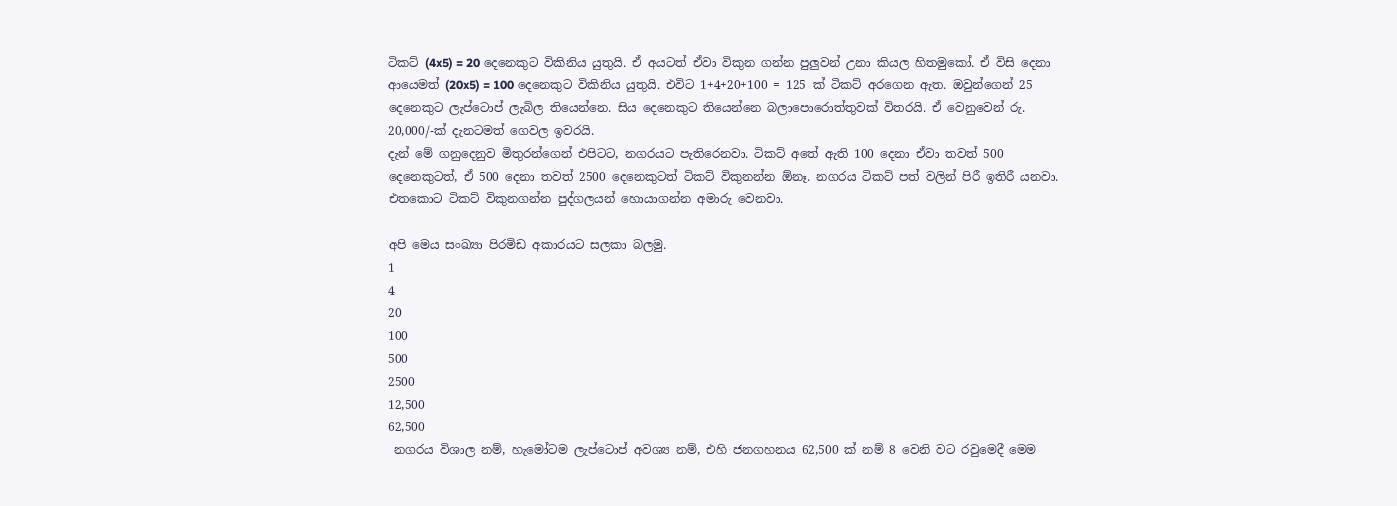ටිකට් (4x5) = 20 දෙනෙකුට විකිනිය යුතුයි. ඒ අයටත් ඒවා විකුන ගන්න පුලුවන් උනා කියල හිතමුකෝ. ඒ විසි දෙනා ආයෙමත් (20x5) = 100 දෙනෙකුට විකිනිය යුතුයි. එවිට 1+4+20+100 = 125 ක් ටිකට් අරගෙන ඇත. ඔවුන්ගෙන් 25 දෙනෙකුට ලැප්ටොප් ලැබිල තියෙන්නෙ. සිය දෙනෙකුට තියෙන්නෙ බලාපොරොත්තුවක් විතරයි. ඒ වෙනුවෙන් රු. 20,000/-ක් දැනටමත් ගෙවල ඉවරයි.
දැන් මේ ගනුදෙනුව මිතුරන්ගෙන් එපිටට, නගරයට පැතිරෙනවා. ටිකට් අතේ ඇති 100 දෙනා ඒවා තවත් 500 දෙනෙකුටත්, ඒ 500 දෙනා තවත් 2500 දෙනෙකුටත් ටිකට් විකුනන්න ඕනෑ. නගරය ටිකට් පත් වලින් පිරී ඉතිරී යනවා. එතකොට ටිකට් විකුනගන්න පුද්ගලයන් හොයාගන්න අමාරු වෙනවා.

අපි මෙය සංඛ්‍යා පිරමිඩ අකාරයට සලකා බලමු.
1
4
20
100
500
2500
12,500
62,500
 නගරය විශාල නම්, හැමෝටම ලැප්ටොප් අවශ්‍ය නම්, එහි ජනගහනය 62,500 ක් නම් 8 වෙනි වට රවුමෙදී මෙම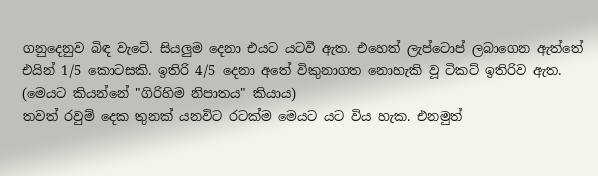ගනුදෙනුව බිඳ වැටේ. සියලුම දෙනා එයට යටවී ඇත. එහෙත් ලැප්ටොප් ලබාගෙන ඇත්තේ එයින් 1/5 කොටසකි. ඉතිරි 4/5 දෙනා අතේ විකුනාගත නොහැකි වූ ටිකට් ඉතිරිව ඇත.
(මෙයට කියන්නේ "ගිරිහිම නිපාතය" කියාය)
තවත් රවුම් දෙක තුනක් යනවිට රටක්ම මෙයට යට විය හැක. එනමුත්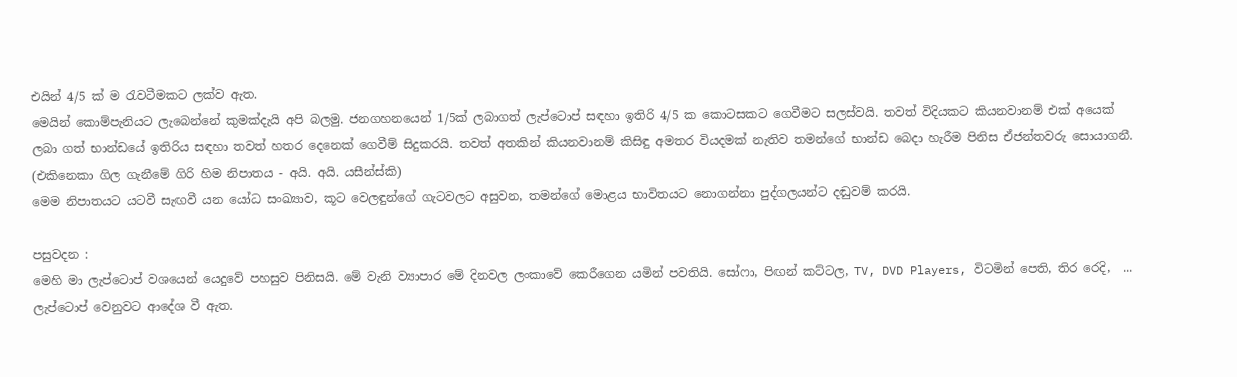එයින් 4/5 ක් ම රැවටීමකට ලක්ව ඇත.
මෙයින් කොම්පැනියට ලැබෙන්නේ කුමක්දැයි අපි බලමු. ජනගහනයෙන් 1/5ක් ලබාගත් ලැප්ටොප් සඳහා ඉතිරි 4/5 ක කොටසකට ගෙවීමට සලස්වයි. තවත් විදියකට කියනවානම් එක් අයෙක් ලබා ගත් භාන්ඩයේ ඉතිරිය සඳහා තවත් හතර දෙනෙක් ගෙවීම් සිදුකරයි. තවත් අතකින් කියනවානම් කිසිඳු අමතර වියදමක් නැතිව තමන්ගේ භාන්ඩ බෙදා හැරීම පිනිස ඒජන්තවරු සොයාගනී. (එකිනෙකා ගිල ගැනීමේ ගිරි හිම නිපාතය - අයි. අයි. යසීන්ස්කි)
මෙම නිපාතයට යටවී සැඟවී යන යෝධ සංඛ්‍යාව, කූට වෙලඳුන්ගේ ගැටවලට අසුවන, තමන්ගේ මොළය භාවිතයට නොගන්නා පුද්ගලයන්ට දඬුවම් කරයි.

පසුවදන :
මෙහි මා ලැප්ටොප් වශයෙන් යෙදුවේ පහසුව පිනිසයි. මේ වැනි ව්‍යාපාර මේ දිනවල ලංකාවේ කෙරීගෙන යමින් පවතියි. සෝෆා, පිඟන් කට්ටල, TV, DVD Players, විටමින් පෙති, තිර රෙදි,  ... ලැප්ටොප් වෙනුවට ආදේශ වී ඇත.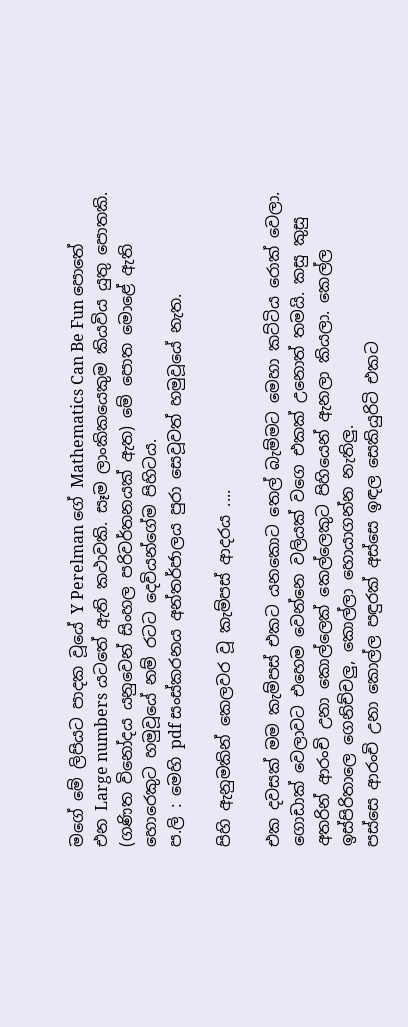මගේ මේ ලිපියට පාදක වූයේ Y Perelman ගේ Mathematics Can Be Fun පොතේ එන Large numbers යටතේ ඇති කථාවකි. සෑම ලාංකිකයෙකුම කියවිය යුතු පොතකි. (ගණිත විනෝදය යනුවෙන් සිංහල පරිවර්තනයක් ඇත) මේ පොත මොළේ ඇති හොරෙකුට හමුවූයේ නම් රටට දෙවියන්ගේම පිහිටය.
ප.ලි : මෙහි pdf සංස්කරනය අන්තර්ජාලය පුරා සෙවූවත් හමුවූයේ නැත.

පිහි ඇනුමකින් කෙලවර වූ කැම්පස් ආදරය ....

එක දවසක් මම කැම්පස් එකට යනකොට තෙල් බැම්මට මෙහා කට්ටිය රොක් වෙලා. ගොඩාක් වෙලාවට එහෙම වෙන්නෙ වලියක් වගෙ එකක් උනොත් තමයි. කසු කුසු අතරින් ආරංචි උනා කොල්ලෙක් කෙල්ලෙකුට පිහියෙන් ඇනලා කියලා. කෙල්ල ඉස්පිරිතාලෙ ගෙනිච්චලු, කොල්ලා හොයාගන්න නැතිලු.
පස්සෙ ආරංචි උනා කොල්ල පඳුරක් අස්සෙ ඉඳල සෙකියුරිටි එකට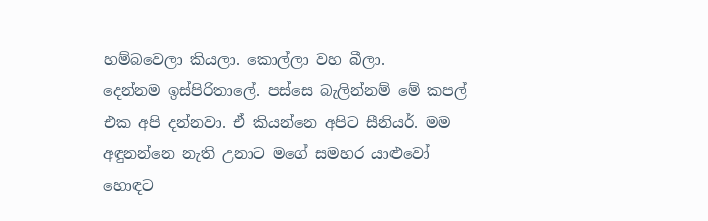හම්බවෙලා කියලා. කොල්ලා වහ බීලා.
දෙන්නම ඉස්පිරිතාලේ. පස්සෙ බැලින්නම් මේ කපල් එක අපි දන්නවා. ඒ කියන්නෙ අපිට සීනියර්. මම අඳුනන්නෙ නැති උනාට මගේ සමහර යාළුවෝ හොඳට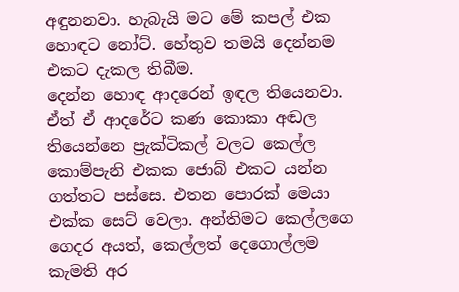අඳුනනවා. හැබැයි මට මේ කපල් එක හොඳට නෝට්. හේතුව තමයි දෙන්නම එකට දැකල තිබීම.
දෙන්න හොඳ ආදරෙන් ඉඳල තියෙනවා. ඒත් ඒ ආදරේට කණ කොකා අඬල තියෙන්නෙ ප්‍රැක්ටිකල් වලට කෙල්ල කොම්පැනි එකක ජොබ් එකට යන්න ගත්තට පස්සෙ. එතන පොරක් මෙයා එක්ක සෙට් වෙලා. අන්තිමට කෙල්ලගෙ ගෙදර අයත්, කෙල්ලත් දෙගොල්ලම කැමති අර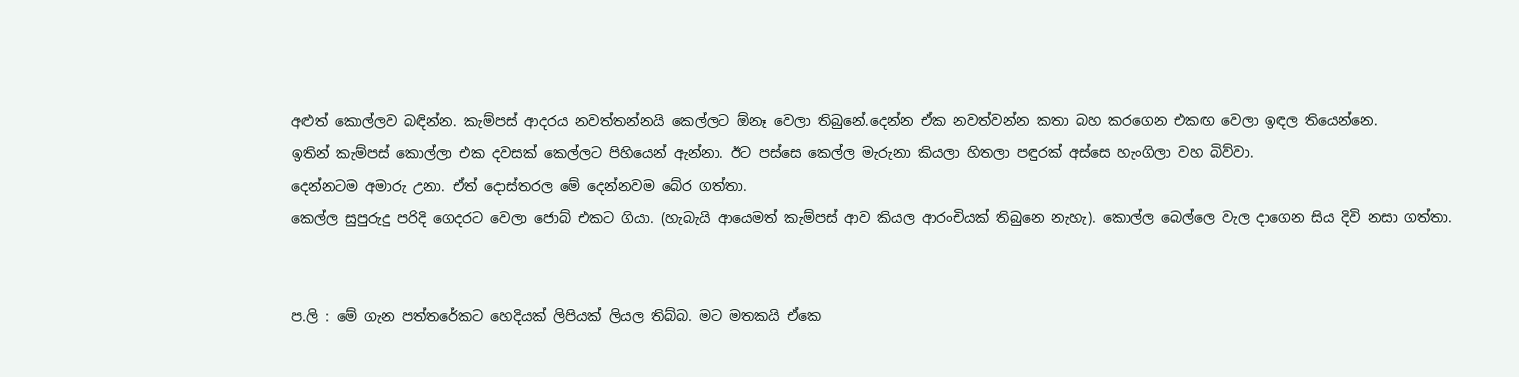අළුත් කොල්ලව බඳින්න. කැම්පස් ආදරය නවත්තන්නයි කෙල්ලට ඕනෑ වෙලා තිබුනේ.දෙන්න ඒක නවත්වන්න කතා බහ කරගෙන එකඟ වෙලා ඉඳල තියෙන්නෙ.
ඉතින් කැම්පස් කොල්ලා එක දවසක් කෙල්ලට පිහියෙන් ඇන්නා. ඊට පස්සෙ කෙල්ල මැරුනා කියලා හිතලා පඳුරක් අස්සෙ හැංගිලා වහ බිව්වා.
දෙන්නටම අමාරු උනා. ඒත් දොස්තරල මේ දෙන්නවම බේර ගත්තා.
කෙල්ල සුපුරුදු පරිදි ගෙදරට වෙලා ජොබ් එකට ගියා. (හැබැයි ආයෙමත් කැම්පස් ආව කියල ආරංචියක් තිබුනෙ නැහැ). කොල්ල බෙල්ලෙ වැල දාගෙන සිය දිවි නසා ගත්තා.


ප.ලි : මේ ගැන පත්තරේකට හෙදියක් ලිපියක් ලියල තිබ්බ. මට මතකයි ඒකෙ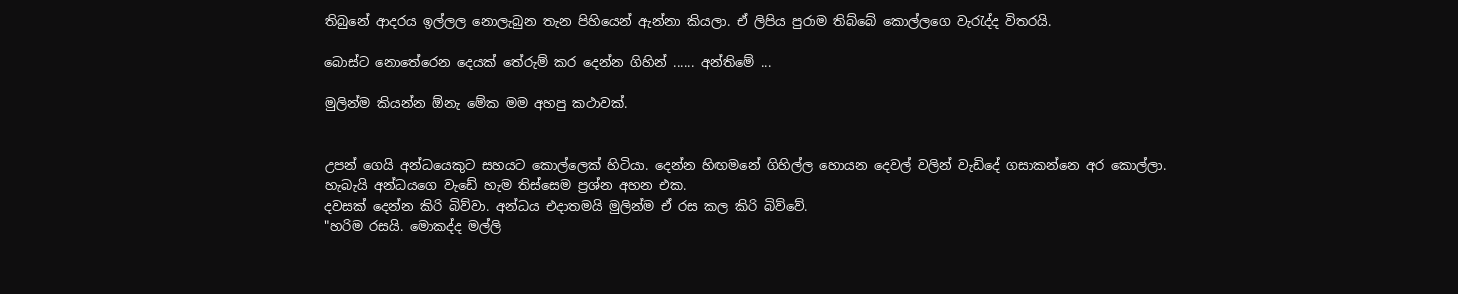තිබුනේ ආදරය ඉල්ලල නොලැබුන තැන පිහියෙන් ඇන්නා කියලා. ඒ ලිපිය පුරාම තිබ්බේ කොල්ලගෙ වැරැද්ද විතරයි.

බොස්ට නොතේරෙන දෙයක් තේරුම් කර දෙන්න ගිහින් ...... අන්තිමේ ...

මුලින්ම කියන්න ඕනැ මේක මම අහපු කථාවක්.


උපන් ගෙයි අන්ධයෙකුට සහයට කොල්ලෙක් හිටියා. දෙන්න හිඟමනේ ගිහිල්ල හොයන දෙවල් වලින් වැඩිදේ ගසාකන්නෙ අර කොල්ලා. හැබැයි අන්ධයගෙ වැඩේ හැම තිස්සෙම ප්‍රශ්න අහන එක.
දවසක් දෙන්න කිරි බිව්වා. අන්ධය එදාතමයි මුලින්ම ඒ රස කල කිරි බිව්වේ.
"හරිම රසයි. මොකද්ද මල්ලි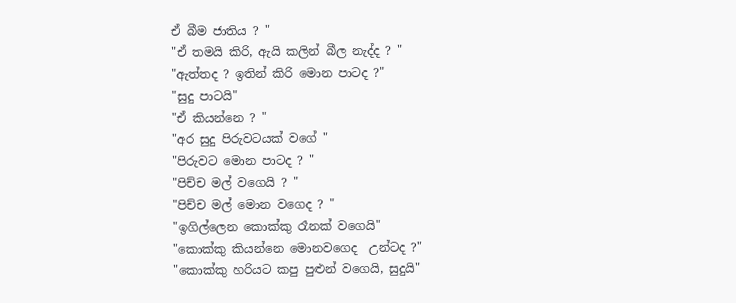ඒ බීම ජාතිය ? "
"ඒ තමයි කිරි, ඇයි කලින් බීල නැද්ද ? "
"ඇත්තද ? ඉතින් කිරි මොන පාටද ?"
"සුදු පාටයි"
"ඒ කියන්නෙ ? "
"අර සුදු පිරුවටයක් වගේ "
"පිරුවට මොන පාටද ? "
"පිච්ච මල් වගෙයි ? "
"පිච්ච මල් මොන වගෙද ? "
"ඉගිල්ලෙන කොක්කු රෑනක් වගෙයි"
"කොක්කු කියන්නෙ මොනවගෙද  උන්ටද ?"
"කොක්කු හරියට කපු පුළුන් වගෙයි, සුදුයි"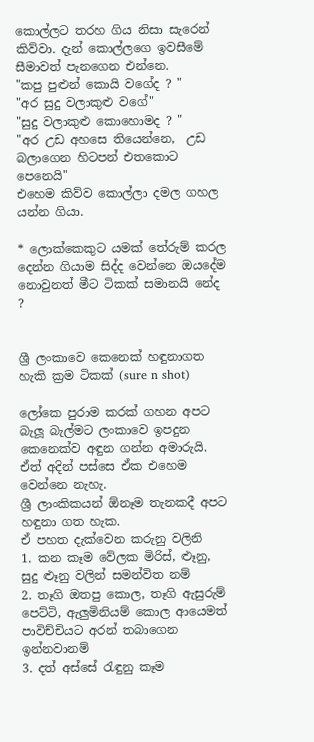කොල්ලට තරහ ගිය නිසා සැරෙන් කිව්වා. දැන් කොල්ලගෙ ඉවසීමේ සීමාවත් පැනගෙන එන්නෙ.
"කපු පුළුන් කොයි වගේද ? "
"අර සුදු වලාකුළු වගේ"
"සුදු වලාකුළු කොහොමද ? "
"අර උඩ අහසෙ තියෙන්නෙ,  උඩ බලාගෙන හිටපන් එතකොට පෙනෙයි"
එහෙම කිව්ව කොල්ලා දමල ගහල යන්න ගියා.

* ලොක්කෙකුට යමක් තේරුම් කරල දෙන්න ගියාම සිද්ද වෙන්නෙ ඔයදේම නොවුනත් මීට ටිකක් සමානයි නේද ?


ශ්‍රී ලංකාවෙ කෙනෙක් හඳුනාගත හැකි ක්‍රම ටිකක් (sure n shot)

ලෝකෙ පුරාම කරක් ගහන අපට බැලූ බැල්මට ලංකාවෙ ඉපදුන කෙනෙක්ව අඳුන ගන්න අමාරුයි. ඒත් අදින් පස්සෙ ඒක එහෙම වෙන්නෙ නැහැ.
ශ්‍රී ලාංකිකයන් ඕනෑම තැනකදී අපට හඳුනා ගත හැක.
ඒ පහත දැක්වෙන කරුනු වලිනි
1. කන කෑම වේලක මිරිස්, ළූනු, සුදු ළූනු වලින් සමන්විත නම්
2. තෑගි ඔතපු කොල, තෑගි ඇසුරුම් පෙට්ටි, ඇලුමිනියම් කොල ආයෙමත් පාවිච්චියට අරන් තබාගෙන ඉන්නවානම්
3. දත් අස්සේ රැඳුනු කෑම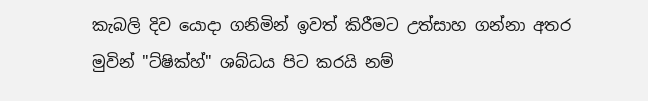කැබලි දිව යොදා ගනිමින් ඉවත් කිරීමට උත්සාහ ගන්නා අතර මුවින් "ට්ෂික්හ්" ශබ්ධය පිට කරයි නම්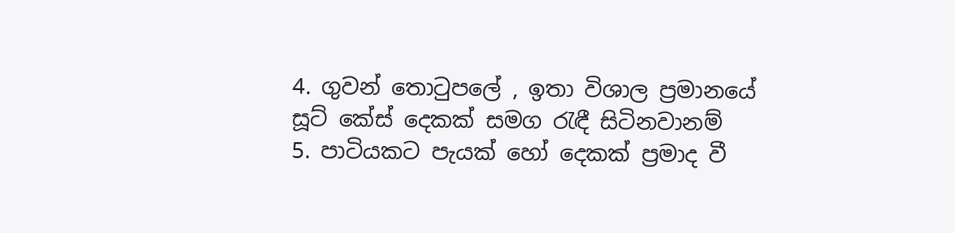4. ගුවන් තොටුපලේ , ඉතා විශාල ප්‍රමානයේ සූට් කේස් දෙකක් සමග රැඳී සිටිනවානම්
5. පාටියකට පැයක් හෝ දෙකක් ප්‍රමාද වී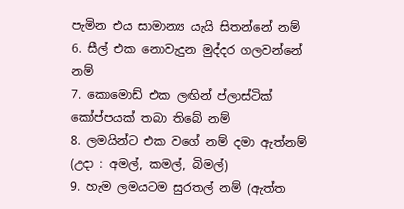පැමින එය සාමාන්‍ය යැයි සිතන්නේ නම්
6. සීල් එක නොවැදුන මුද්දර ගලවන්නේ නම්
7. කොමොඩ් එක ලඟින් ප්ලාස්ටික් කෝප්පයක් තබා තිබේ නම්
8. ලමයින්ට එක වගේ නම් දමා ඇත්නම් (උදා : අමල්, කමල්, බිමල්)
9. හැම ලමයටම සුරතල් නම් (ඇත්ත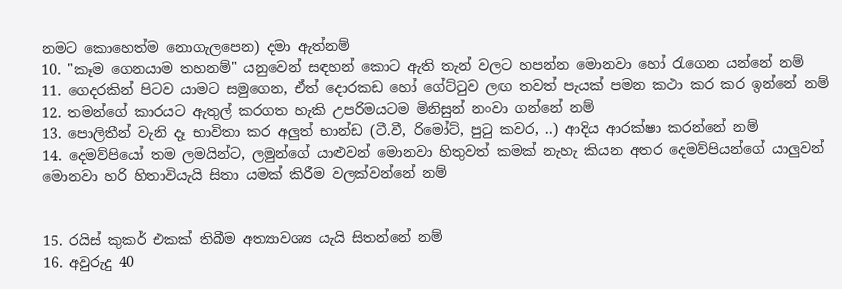නමට කොහෙත්ම නොගැලපෙන) දමා ඇත්නම්
10. "කෑම ගෙනයාම තහනම්" යනුවෙන් සඳහන් කොට ඇති තැන් වලට හපන්න මොනවා හෝ රැගෙන යන්නේ නම්
11. ගෙදරකින් පිටව යාමට සමුගෙන, ඒත් දොරකඩ හෝ ගේට්ටුව ලඟ තවත් පැයක් පමන කථා කර කර ඉන්නේ නම්
12. තමන්ගේ කාරයට ඇතුල් කරගත හැකි උපරිමයටම මිනිසුන් නංවා ගන්නේ නම්
13. පොලිතීන් වැනි දෑ භාවිතා කර අලුත් භාන්ඩ (ටී.වී, රිමෝට්, පුටු කවර, ..) ආදිය ආරක්ෂා කරන්නේ නම්
14. දෙමව්පියෝ තම ලමයින්ට, ලමුන්ගේ යාළුවන් මොනවා හිතුවත් කමක් නැහැ කියන අතර දෙමව්පියන්ගේ යාලුවන් මොනවා හරි හිතාවියැයි සිතා යමක් කිරීම වලක්වන්නේ නම්


15. රයිස් කුකර් එකක් තිබීම අත්‍යාවශ්‍ය යැයි සිතන්නේ නම්
16. අවුරුදු 40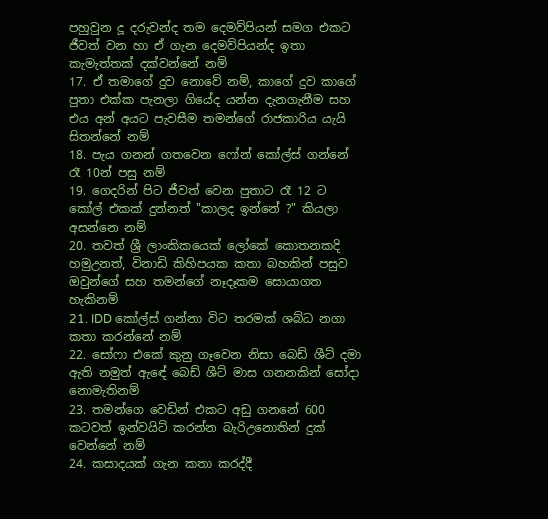පහුවුන දූ දරුවන්ද තම දෙමව්පියන් සමග එකට ජීවත් වන හා ඒ ගැන දෙමව්පියන්ද ඉතා කැමැත්තක් දක්වන්නේ නම්
17. ඒ තමාගේ දුව නොවේ නම්, කාගේ දුව කාගේ පුතා එක්ක පැනලා ගියේද යන්න දැනගැනීම සහ එය අන් අයට පැවසීම තමන්ගේ රාජකාරිය යැයි සිතන්නේ නම්
18. පැය ගනන් ගතවෙන ෆෝන් කෝල්ස් ගන්නේ රෑ 10න් පසු නම්
19. ගෙදරින් පිට ජීවත් වෙන පුතාට රෑ 12 ට කෝල් එකක් දුන්නත් "කාලද ඉන්නේ ?" කියලා අසන්නෙ නම්
20. තවත් ශ්‍රී ලාංකිකයෙක් ලෝකේ කොතනකදි හමුඋනත්, විනාඩි කිහිපයක කතා බහකින් පසුව ඔවුන්ගේ සහ තමන්ගේ නෑදෑකම සොයාගත හැකිනම්
21. IDD කෝල්ස් ගන්නා විට තරමක් ශබ්ධ නගා කතා කරන්නේ නම්
22. සෝෆා එකේ කුනු ගෑවෙන නිසා බෙඩ් ශීට් දමා ඇති නමුත් ඇඳේ බෙඩ් ශීට් මාස ගනනකින් සෝදා නොමැතිනම්
23. තමන්ගෙ වෙඩින් එකට අඩු ගනනේ 600 කටවත් ඉන්වයිට් කරන්න බැරිඋනොතින් දුක් වෙන්නේ නම්
24. කසාදයක් ගැන කතා කරද්දී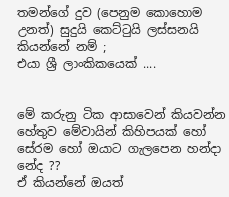තමන්ගේ දුව (පෙනුම කොහොම උනත්) සුදුයි කෙට්ටුයි ලස්සනයි කියන්නේ නම් ;
එයා ශ්‍රී ලාංකිකයෙක් ....


මේ කරුනු ටික ආසාවෙන් කියවන්න හේතුව මේවායින් කිහිපයක් හෝ සේරම හෝ ඔයාට ගැලපෙන හන්දා නේද ??
ඒ කියන්නේ ඔයත්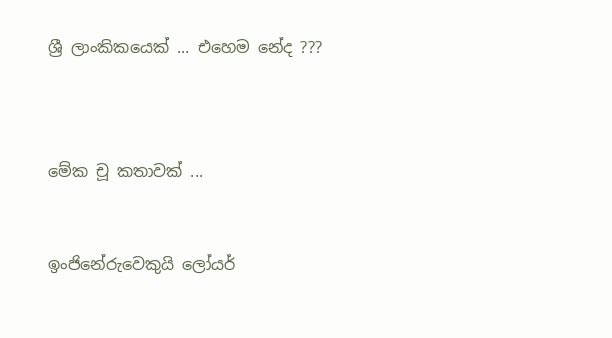ශ්‍රී ලාංකිකයෙක් ... එහෙම නේද ???



මේක චූ කතාවක් ...


ඉංජිනේරුවෙකුයි ලෝයර්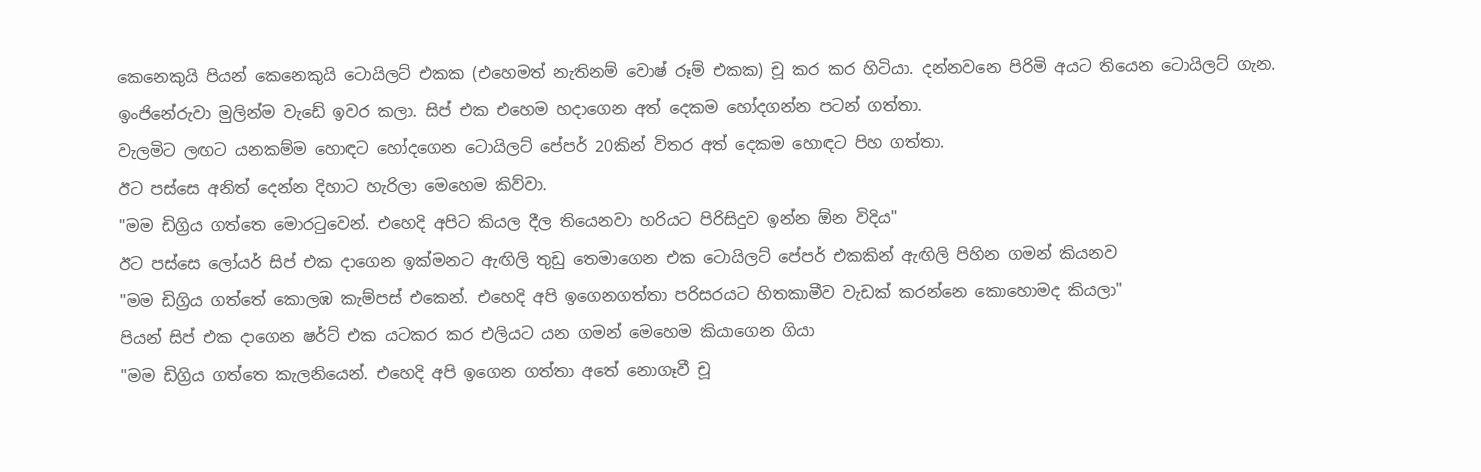කෙනෙකුයි පියන් කෙනෙකුයි ටොයිලට් එකක (එහෙමත් නැතිනම් වොෂ් රූම් එකක) චූ කර කර හිටියා. දන්නවනෙ පිරිමි අයට තියෙන ටොයිලට් ගැන.
ඉංජිනේරුවා මුලින්ම වැඩේ ඉවර කලා. සිප් එක එහෙම හදාගෙන අත් දෙකම හෝදගන්න පටන් ගත්තා.
වැලමිට ලඟට යනකම්ම හොඳට හෝදගෙන ටොයිලට් පේපර් 20කින් විතර අත් දෙකම හොඳට පිහ ගත්තා.
ඊට පස්සෙ අනිත් දෙන්න දිහාට හැරිලා මෙහෙම කිව්වා.
"මම ඩිග්‍රිය ගත්තෙ මොරටුවෙන්. එහෙදි අපිට කියල දීල තියෙනවා හරියට පිරිසිදුව ඉන්න ඕන විදිය"
ඊට පස්සෙ ලෝයර් සිප් එක දාගෙන ඉක්මනට ඇඟිලි තුඩු තෙමාගෙන එක ටොයිලට් පේපර් එකකින් ඇඟිලි පිහින ගමන් කියනව
"මම ඩිග්‍රිය ගත්තේ කොලඹ කැම්පස් එකෙන්. එහෙදි අපි ඉගෙනගත්තා පරිසරයට හිතකාමීව වැඩක් කරන්නෙ කොහොමද කියලා"
පියන් සිප් එක දාගෙන ෂර්ට් එක යටකර කර එලියට යන ගමන් මෙහෙම කියාගෙන ගියා
"මම ඩිග්‍රිය ගත්තෙ කැලනියෙන්. එහෙදි අපි ඉගෙන ගත්තා අතේ නොගෑවී චූ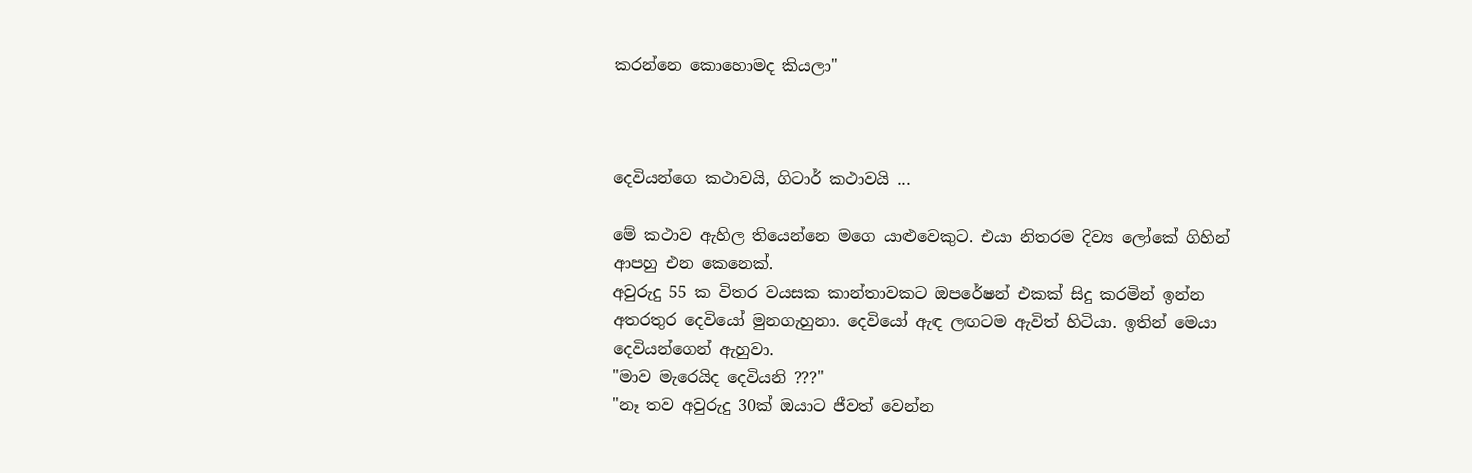කරන්නෙ කොහොමද කියලා"



දෙවියන්ගෙ කථාවයි, ගිටාර් කථාවයි ...

මේ කථාව ඇහිල තියෙන්නෙ මගෙ යාළුවෙකුට. එයා නිතරම දිව්‍ය ලෝකේ ගිහින් ආපහු එන කෙනෙක්.
අවුරුදු 55 ක විතර වයසක කාන්තාවකට ඔපරේෂන් එකක් සිදු කරමින් ඉන්න අතරතුර දෙවියෝ මුනගැහුනා. දෙවියෝ ඇඳ ලඟටම ඇවිත් හිටියා. ඉතින් මෙයා දෙවියන්ගෙන් ඇහුවා.
"මාව මැරෙයිද දෙවියනි ???"
"නෑ තව අවුරුදු 30ක් ඔයාට ජීවත් වෙන්න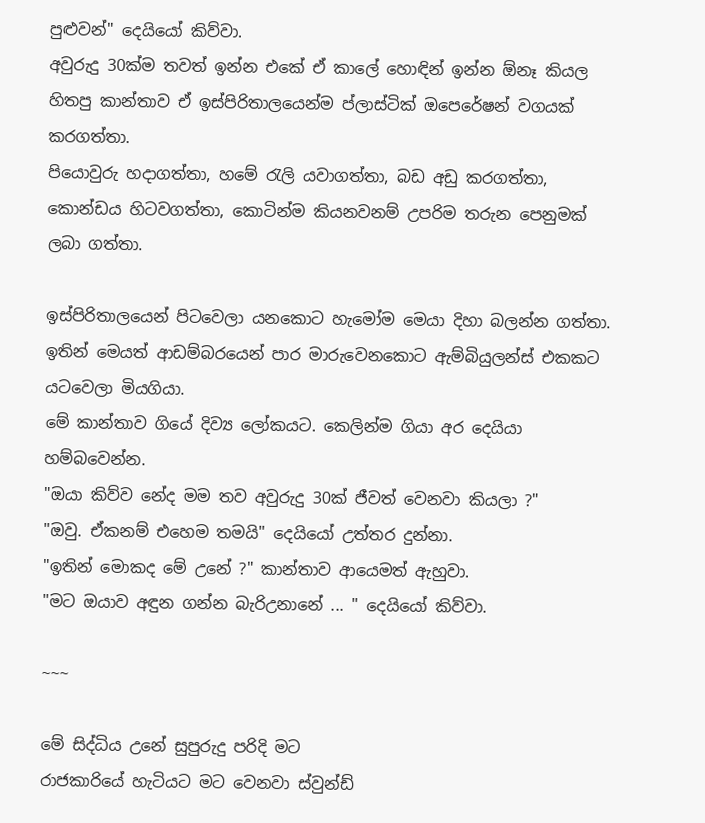පුළුවන්" දෙයියෝ කිව්වා.
අවුරුදු 30ක්ම තවත් ඉන්න එකේ ඒ කාලේ හොඳින් ඉන්න ඕනෑ කියල හිතපු කාන්තාව ඒ ඉස්පිරිතාලයෙන්ම ප්ලාස්ටික් ඔපෙරේෂන් වගයක් කරගත්තා.
පියොවුරු හදාගත්තා, හමේ රැලි යවාගත්තා, බඩ අඩු කරගත්තා, කොන්ඩය හිටවගත්තා, කොටින්ම කියනවනම් උපරිම තරුන පෙනුමක් ලබා ගත්තා.

ඉස්පිරිතාලයෙන් පිටවෙලා යනකොට හැමෝම මෙයා දිහා බලන්න ගත්තා. ඉතින් මෙයත් ආඩම්බරයෙන් පාර මාරුවෙනකොට ඇම්බියුලන්ස් එකකට යටවෙලා මියගියා.
මේ කාන්තාව ගියේ දිව්‍ය ලෝකයට. කෙලින්ම ගියා අර දෙයියා හම්බවෙන්න.
"ඔයා කිව්ව නේද මම තව අවුරුදු 30ක් ජීවත් වෙනවා කියලා ?"
"ඔවු. ඒකනම් එහෙම තමයි" දෙයියෝ උත්තර දුන්නා.
"ඉතින් මොකද මේ උනේ ?" කාන්තාව ආයෙමත් ඇහුවා.
"මට ඔයාව අඳුන ගන්න බැරිඋනානේ ... " දෙයියෝ කිව්වා.

~~~

මේ සිද්ධිය උනේ සුපුරුදු පරිදි මට
රාජකාරියේ හැටියට මට වෙනවා ස්වුන්ඩ්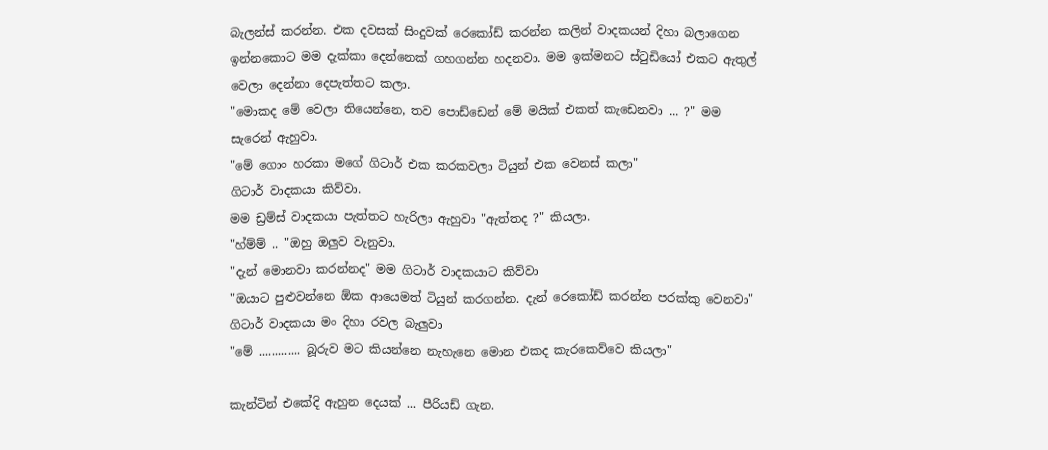බැලන්ස් කරන්න. එක දවසක් සිංදුවක් රෙකෝඩ් කරන්න කලින් වාදකයන් දිහා බලාගෙන ඉන්නකොට මම දැක්කා දෙන්නෙක් ගහගන්න හදනවා. මම ඉක්මනට ස්ටුඩියෝ එකට ඇතුල් වෙලා දෙන්නා දෙපැත්තට කලා.
"මොකද මේ වෙලා තියෙන්නෙ, තව පොඩ්ඩෙන් මේ මයික් එකත් කැඩෙනවා ... ?" මම සැරෙන් ඇහුවා.
"මේ ගොං හරකා මගේ ගිටාර් එක කරකවලා ටියුන් එක වෙනස් කලා"
ගිටාර් වාදකයා කිව්වා.
මම ඩ්‍රම්ස් වාදකයා පැත්තට හැරිලා ඇහුවා "ඇත්තද ?" කියලා.
"හ්ම්ම් .. "ඔහු ඔලුව වැනුවා.
"දැන් මොනවා කරන්නද" මම ගිටාර් වාදකයාට කිව්වා
"ඔයාට පුළුවන්නෙ ඕක ආයෙමත් ටියුන් කරගන්න. දැන් රෙකෝඩ් කරන්න පරක්කු වෙනවා"
ගිටාර් වාදකයා මං දිහා රවල බැලුවා
"මේ ............. බූරුව මට කියන්නෙ නැහැනෙ මොන එකද කැරකෙව්වෙ කියලා"

කැන්ටින් එකේදි ඇහුන දෙයක් ... පීරියඩ් ගැන.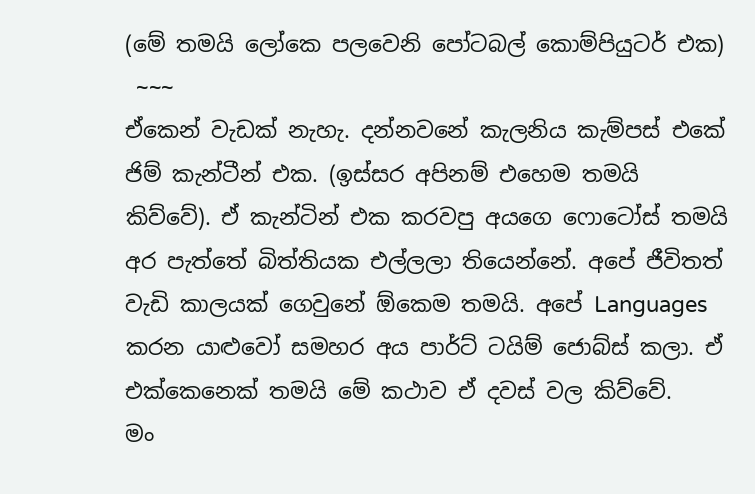(මේ තමයි ලෝකෙ පලවෙනි පෝටබල් කොම්පියුටර් එක)
 ~~~
ඒකෙන් වැඩක් නැහැ. දන්නවනේ කැලනිය කැම්පස් එකේ ජිම් කැන්ටීන් එක. (ඉස්සර අපිනම් එහෙම තමයි කිව්වේ). ඒ කැන්ටින් එක කරවපු අයගෙ ෆොටෝස් තමයි අර පැත්තේ බිත්තියක එල්ලලා තියෙන්නේ. අපේ ජීවිතත් වැඩි කාලයක් ගෙවුනේ ඕකෙම තමයි. අපේ Languages කරන යාළුවෝ සමහර අය පාර්ට් ටයිම් ජොබ්ස් කලා. ඒ එක්කෙනෙක් තමයි මේ කථාව ඒ දවස් වල කිව්වේ.
මං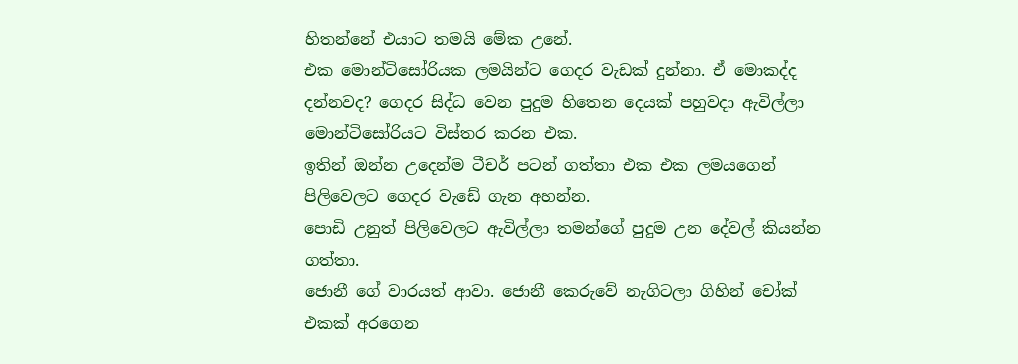හිතන්නේ එයාට තමයි මේක උනේ.
එක මොන්ටිසෝරියක ලමයින්ට ගෙදර වැඩක් දුන්නා. ඒ මොකද්ද දන්නවද? ගෙදර සිද්ධ වෙන පුදුම හිතෙන දෙයක් පහුවදා ඇවිල්ලා මොන්ටිසෝරියට විස්තර කරන එක.
ඉතින් ඔන්න උදෙන්ම ටීචර් පටන් ගත්තා එක එක ලමයගෙන් පිලිවෙලට ගෙදර වැඩේ ගැන අහන්න.
පොඩි උනුත් පිලිවෙලට ඇවිල්ලා තමන්ගේ පුදුම උන දේවල් කියන්න ගත්තා.
ජොනී ගේ වාරයත් ආවා. ජොනී කෙරුවේ නැගිටලා ගිහින් චෝක් එකක් අරගෙන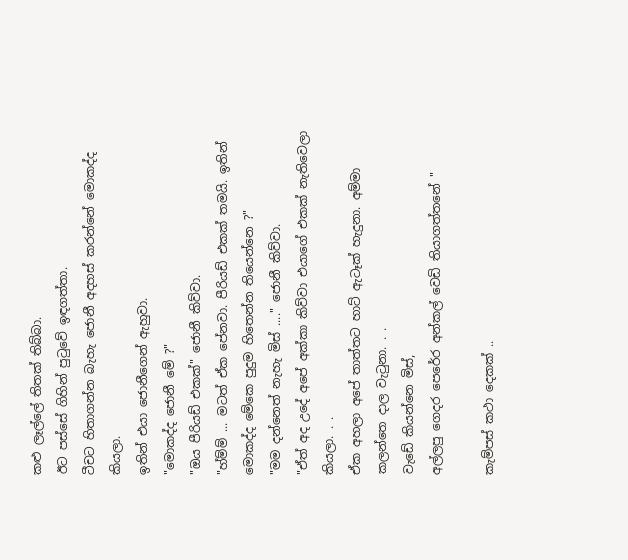කළු ලෑල්ලේ තිතක් තිබ්බා.
ඊට පස්සේ ගිහින් පුටුවේ ඉඳගත්තා.
ටීචට හිතාගන්න බැහැ ජොනී අදහස් කරන්නේ මොකද්ද කියලා.
ඉතින් එයා ජොනීගෙන් ඇහුවා.
"මොකද්ද ජොනී මේ ?"
"ඔය පීරියඩ් එකක්" ජොනී කිව්වා.
"හ්ම්ම් ... මටත් ඒක පේනවා. පීරියඩ් එකක් තමයි. ඉතින් මොකද්ද මේකෙ පුදුම හිතෙන්න තියෙන්නෙ ?"
"මම දන්නෙත් නැහැ මිස් ...." ජොනී කිව්වා.
"ඒත් අද උදේ අපේ අක්කා කිව්වා එයාගේ එකක් නැතිවෙලා කියලා. . .
ඒක අහලා අපේ තාත්තට හාට් ඇටෑක් හැදුනා. අම්මා කලන්තෙ දාල වැටුනා. . .
වැඩේ කියන්නෙ මිස්,
අල්ලපු ගෙදර පෙරේර අන්කල් වෙඩි තියාගත්තනේ "

කැම්පස් කථා දෙකක් ..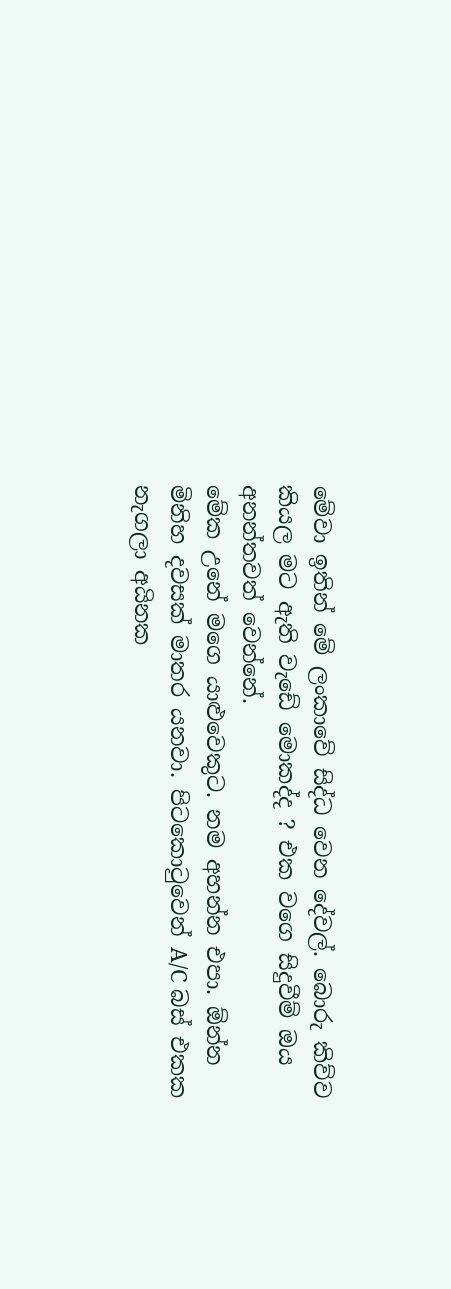මේවා ඉතින් මේ ලංකාවේ සිද්ධ වෙන දේවල්. බොරු කිව්ව කියල මට ඇති වැඩේ මොකද්ද ? එක වගෙ සිදුවීම් ඔය අනන්තවත් වෙන්නේ.
මේක උනේ මගෙ යාළුවෙකුට. නම අහන්න එපා. ඕන්න මිනිහ දවසක් මාතර යනවා. පිටකොටුවෙන් A/C බස් එකක නැගලා අයිනක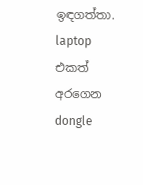ඉඳගත්තා. laptop එකත් අරගෙන dongle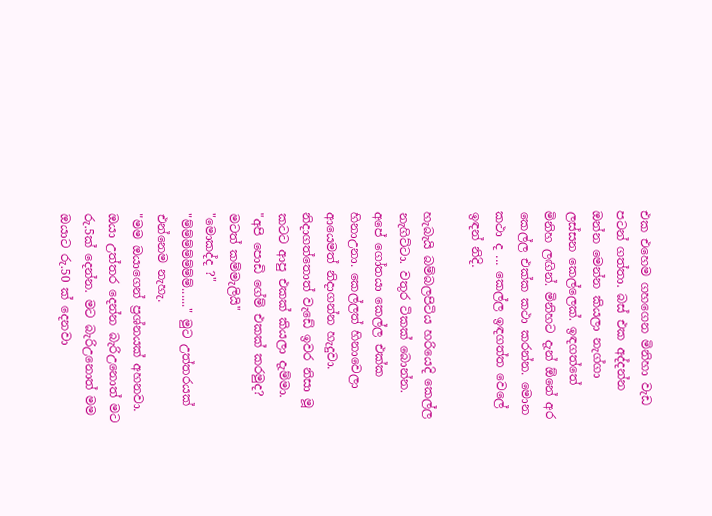එක එහෙම ගහගෙන මිනිහා වැඩ පටන් ගත්තා. බස් එක අද්දන්න ඔන්න මෙන්න කියලා නැග්ගා ලස්සන කෙල්ලෙක්. ඉඳගත්තේ මිනිහ ලඟින්. මිනිහට දැන් ඕනේ අර කෙල්ල එක්ක කථා කරන්න. මොන කථා ද ... කෙල්ල ඉඳගත්ත වෙලේ ඉඳන් නිදි.

හැබැයි බම්බලපිටිය හරියෙදි කෙල්ල නැගිට්ටා. වතුර ටිකක් බොන්න. අපේ ගෝතයා කෙල්ල එක්ක හිනාඋනා. කෙල්ලත් හිනාවෙලා ආයෙමත් නිදාගන්න හැදුවා. නිදාගත්තොත් වැඩේ ඉවර නිසා මූ කටට ආපු එකක් කියලා දැම්මා.
"අපි පොඩි ගේම් එකක් කරමුද? මටත් කම්මැලියි"
"මොකද්ද ?"
"ම්ම්ම්ම්ම්ම්ම්......" මුට උත්තරයක් එන්නෙම නැහැ.
"මම ඔයාගෙන් ප්‍රශ්නයක් අහනවා. ඔයා උත්තර දෙන්න බැරිඋනොත් මට රු.5ක් දෙන්න. මට බැරිඋනොත් මම ඔයාට රු.50 ක් දෙනවා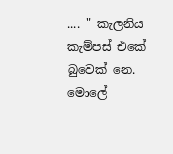.... " කැලනිය කැම්පස් එකේ බුවෙක් නෙ. මොලේ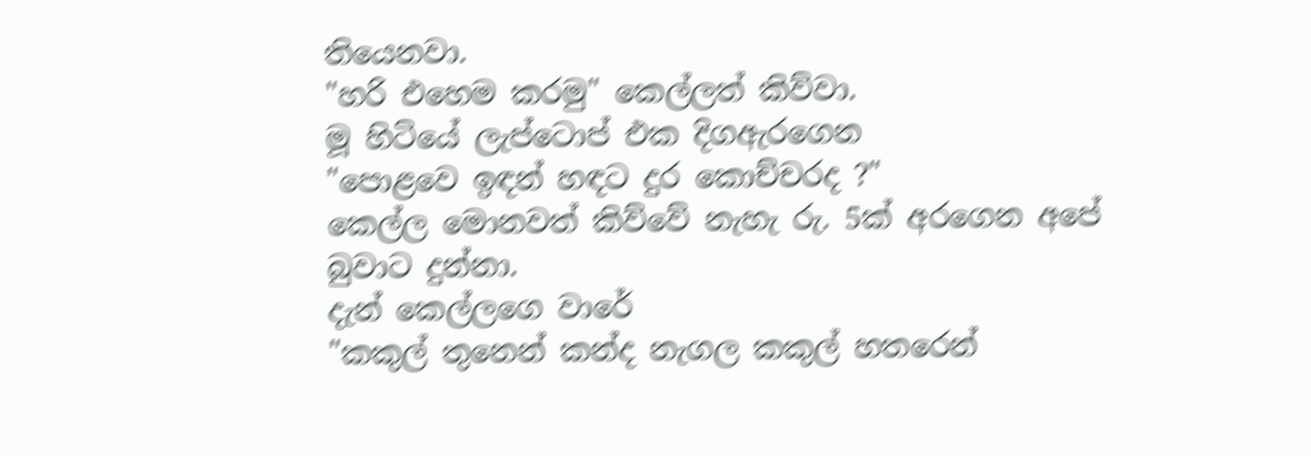තියෙනවා.
"හරි එහෙම කරමු" කෙල්ලත් කිව්වා.
මූ හිටියේ ලැප්ටොප් එක දිගඇරගෙන
"පොළවෙ ඉඳන් හඳට දුර කොච්චරද ?"
කෙල්ල මොනවත් කිව්වේ නැහැ රු. 5ක් අරගෙන අපේ බුවාට දුන්නා.
දැන් කෙල්ලගෙ වාරේ
"කකුල් තුනෙන් කන්ද නැගල කකුල් හතරෙන්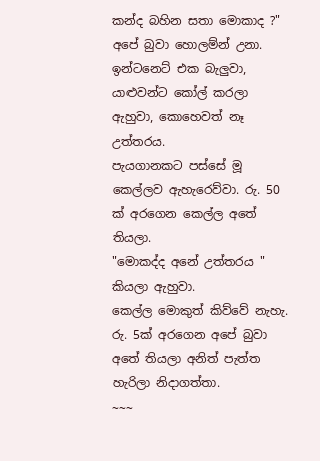කන්ද බහින සතා මොකාද ?"
අපේ බුවා හොලම්න් උනා. ඉන්ටනෙට් එක බැලුවා, යාළුවන්ට කෝල් කරලා ඇහුවා, කොහෙවත් නෑ උත්තරය.
පැයගානකට පස්සේ මූ කෙල්ලව ඇහැරෙව්වා. රු. 50 ක් අරගෙන කෙල්ල අතේ තියලා.
"මොකද්ද අනේ උත්තරය " කියලා ඇහුවා.
කෙල්ල මොකුත් කිව්වේ නැහැ. රු. 5ක් අරගෙන අපේ බුවා අතේ තියලා අනිත් පැත්ත හැරිලා නිදාගත්තා.
~~~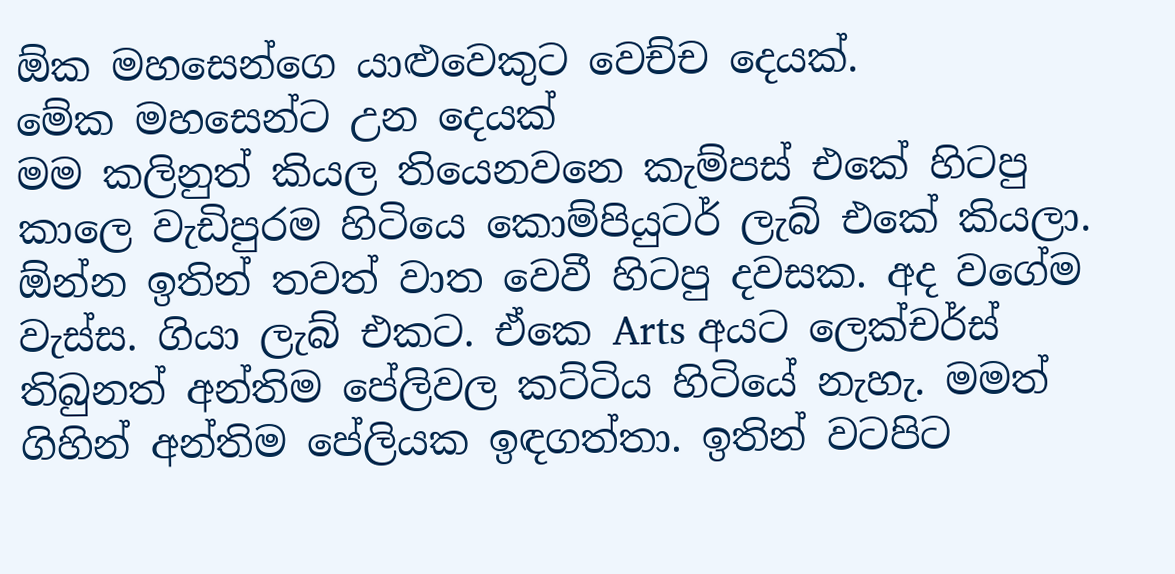ඕක මහසෙන්ගෙ යාළුවෙකුට වෙච්ච දෙයක්.
මේක මහසෙන්ට උන දෙයක්
මම කලිනුත් කියල තියෙනවනෙ කැම්පස් එකේ හිටපු කාලෙ වැඩිපුරම හිටියෙ කොම්පියුටර් ලැබ් එකේ කියලා. ඕන්න ඉතින් තවත් වාත වෙවී හිටපු දවසක. අද වගේම වැස්ස. ගියා ලැබ් එකට. ඒකෙ Arts අයට ලෙක්චර්ස් තිබුනත් අන්තිම පේලිවල කට්ටිය හිටියේ නැහැ. මමත් ගිහින් අන්තිම පේලියක ඉඳගත්තා. ඉතින් වටපිට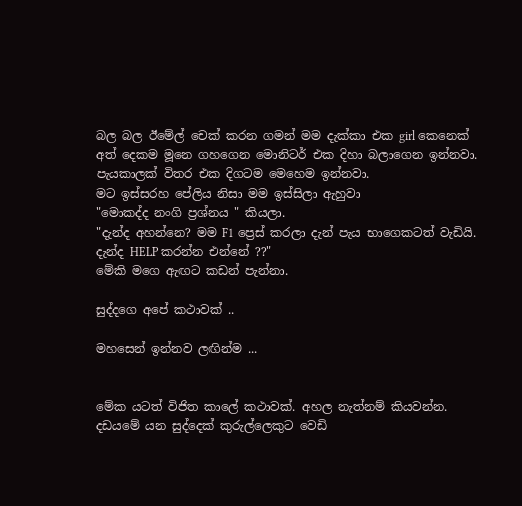බල බල ඊමේල් චෙක් කරන ගමන් මම දැක්කා එක girl කෙනෙක් අත් දෙකම මූනෙ ගහගෙන මොනිටර් එක දිහා බලාගෙන ඉන්නවා. පැයකාලක් විතර එක දිගටම මෙහෙම ඉන්නවා.
මට ඉස්සරහ පේලිය නිසා මම ඉස්සිලා ඇහුවා
"මොකද්ද නංගි ප්‍රශ්නය " කියලා.
"දැන්ද අහන්නෙ? මම F1 ප්‍රෙස් කරලා දැන් පැය භාගෙකටත් වැඩියි. දැන්ද HELP කරන්න එන්නේ ??"
මේකි මගෙ ඇඟට කඩන් පැන්නා.

සුද්දගෙ අපේ කථාවක් ..

මහසෙන් ඉන්නව ලඟින්ම ...


මේක යටත් විජිත කාලේ කථාවක්. අහල නැත්නම් කියවන්න.
දඩයමේ යන සුද්දෙක් කුරුල්ලෙකුට වෙඩි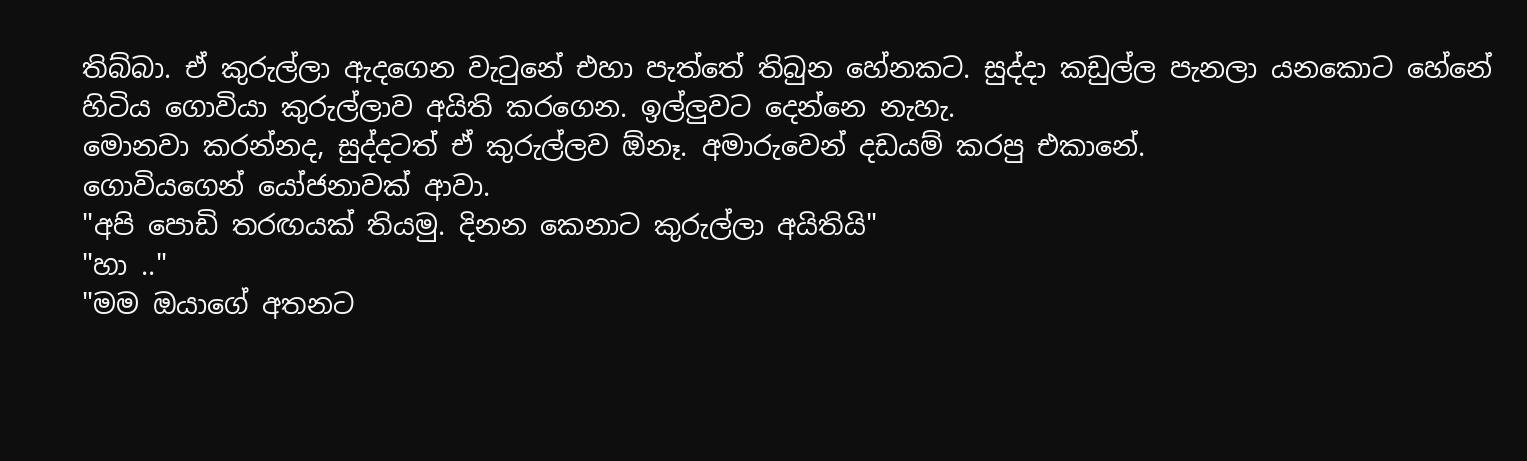තිබ්බා. ඒ කුරුල්ලා ඇදගෙන වැටුනේ එහා පැත්තේ තිබුන හේනකට. සුද්දා කඩුල්ල පැනලා යනකොට හේනේ හිටිය ගොවියා කුරුල්ලාව අයිති කරගෙන. ඉල්ලුවට දෙන්නෙ නැහැ.
මොනවා කරන්නද, සුද්දටත් ඒ කුරුල්ලව ඕනෑ. අමාරුවෙන් දඩයම් කරපු එකානේ.
ගොවියගෙන් යෝජනාවක් ආවා.
"අපි පොඩි තරඟයක් තියමු. දිනන කෙනාට කුරුල්ලා අයිතියි"
"හා .."
"මම ඔයාගේ අතනට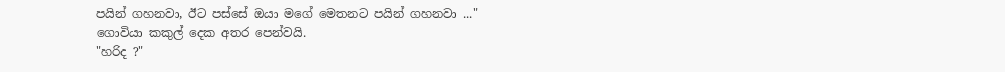පයින් ගහනවා, ඊට පස්සේ ඔයා මගේ මෙතනට පයින් ගහනවා ..."
ගොවියා කකුල් දෙක අතර පෙන්වයි.
"හරිද ?"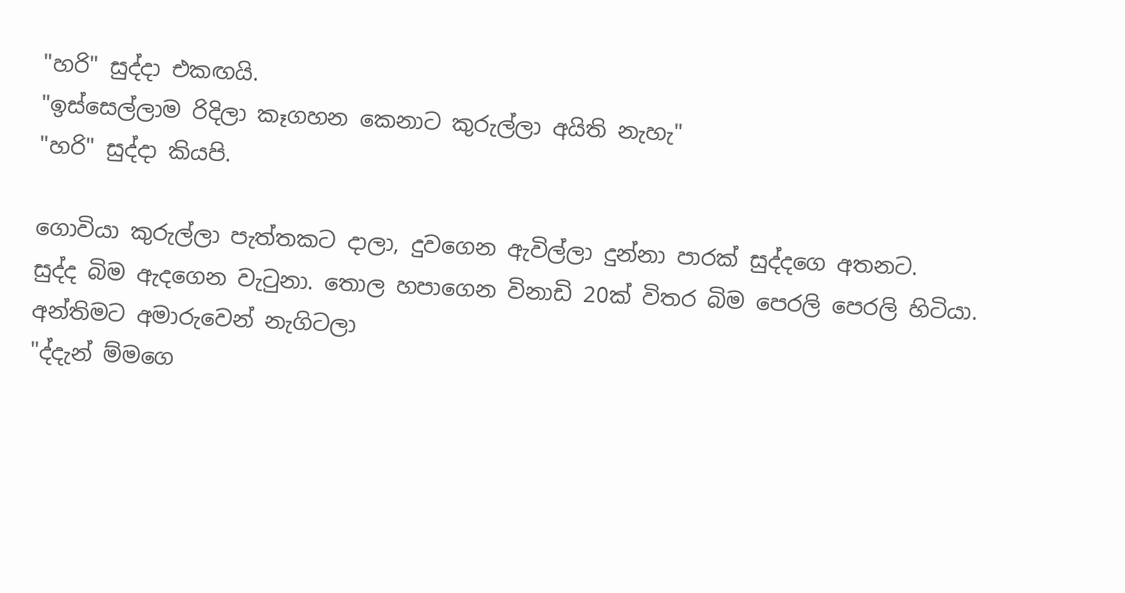"හරි" සුද්දා එකඟයි.
"ඉස්සෙල්ලාම රිදිලා කෑගහන කෙනාට කුරුල්ලා අයිති නැහැ"
"හරි" සුද්දා කියපි.

ගොවියා කුරුල්ලා පැත්තකට දාලා, දුවගෙන ඇවිල්ලා දුන්නා පාරක් සුද්දගෙ අතනට.
සුද්ද බිම ඇදගෙන වැටුනා. තොල හපාගෙන විනාඩි 20ක් විතර බිම පෙරලි පෙරලි හිටියා.
අන්තිමට අමාරුවෙන් නැගිටලා
"ද්දැන් ම්මගෙ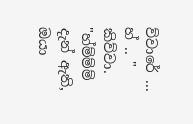ව්වාරේ ... හ් .. " කිව්වා.
"හ්ම්ම්ම් දැන් ඇති, ඔයා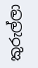කුරුල්ලා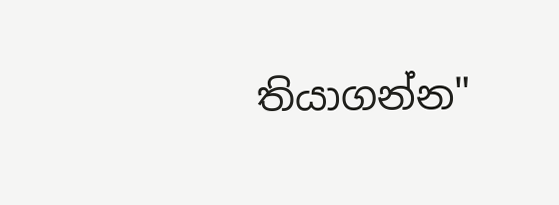තියාගන්න"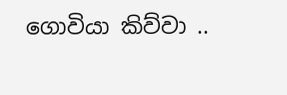ගොවියා කිව්වා ..